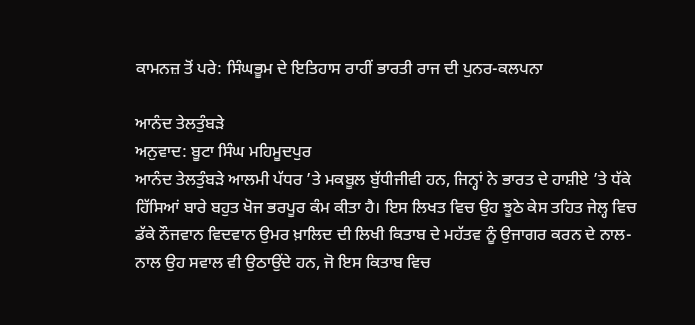ਕਾਮਨਜ਼ ਤੋਂ ਪਰੇ: ਸਿੰਘਭੂਮ ਦੇ ਇਤਿਹਾਸ ਰਾਹੀਂ ਭਾਰਤੀ ਰਾਜ ਦੀ ਪੁਨਰ-ਕਲਪਨਾ

ਆਨੰਦ ਤੇਲਤੁੰਬੜੇ
ਅਨੁਵਾਦ: ਬੂਟਾ ਸਿੰਘ ਮਹਿਮੂਦਪੁਰ
ਆਨੰਦ ਤੇਲਤੁੰਬੜੇ ਆਲਮੀ ਪੱਧਰ ’ਤੇ ਮਕਬੂਲ ਬੁੱਧੀਜੀਵੀ ਹਨ, ਜਿਨ੍ਹਾਂ ਨੇ ਭਾਰਤ ਦੇ ਹਾਸ਼ੀਏ ’ਤੇ ਧੱਕੇ ਹਿੱਸਿਆਂ ਬਾਰੇ ਬਹੁਤ ਖੋਜ ਭਰਪੂਰ ਕੰਮ ਕੀਤਾ ਹੈ। ਇਸ ਲਿਖਤ ਵਿਚ ਉਹ ਝੂਠੇ ਕੇਸ ਤਹਿਤ ਜੇਲ੍ਹ ਵਿਚ ਡੱਕੇ ਨੌਜਵਾਨ ਵਿਦਵਾਨ ਉਮਰ ਖ਼ਾਲਿਦ ਦੀ ਲਿਖੀ ਕਿਤਾਬ ਦੇ ਮਹੱਤਵ ਨੂੰ ਉਜਾਗਰ ਕਰਨ ਦੇ ਨਾਲ-ਨਾਲ ਉਹ ਸਵਾਲ ਵੀ ਉਠਾਉਂਦੇ ਹਨ, ਜੋ ਇਸ ਕਿਤਾਬ ਵਿਚ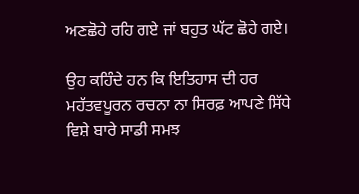ਅਣਛੋਹੇ ਰਹਿ ਗਏ ਜਾਂ ਬਹੁਤ ਘੱਟ ਛੋਹੇ ਗਏ।

ਉਹ ਕਹਿੰਦੇ ਹਨ ਕਿ ਇਤਿਹਾਸ ਦੀ ਹਰ ਮਹੱਤਵਪੂਰਨ ਰਚਨਾ ਨਾ ਸਿਰਫ਼ ਆਪਣੇ ਸਿੱਧੇ ਵਿਸ਼ੇ ਬਾਰੇ ਸਾਡੀ ਸਮਝ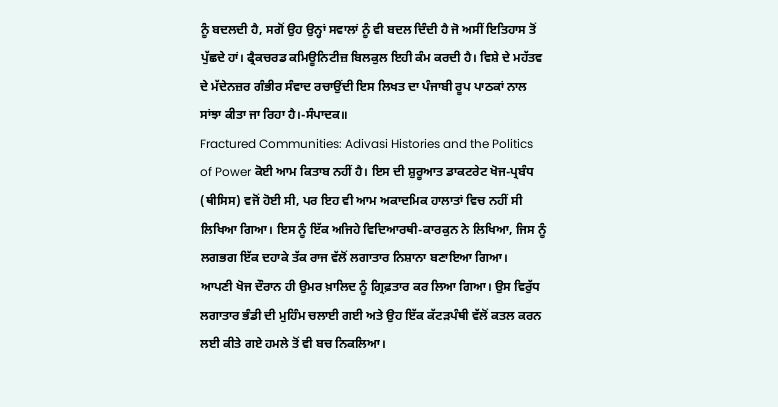ਨੂੰ ਬਦਲਦੀ ਹੈ, ਸਗੋਂ ਉਹ ਉਨ੍ਹਾਂ ਸਵਾਲਾਂ ਨੂੰ ਵੀ ਬਦਲ ਦਿੰਦੀ ਹੈ ਜੋ ਅਸੀਂ ਇਤਿਹਾਸ ਤੋਂ ਪੁੱਛਦੇ ਹਾਂ। ਫ੍ਰੈਕਚਰਡ ਕਮਿਊਨਿਟੀਜ਼ ਬਿਲਕੁਲ ਇਹੀ ਕੰਮ ਕਰਦੀ ਹੈ। ਵਿਸ਼ੇ ਦੇ ਮਹੱਤਵ ਦੇ ਮੱਦੇਨਜ਼ਰ ਗੰਭੀਰ ਸੰਵਾਦ ਰਚਾਉਂਦੀ ਇਸ ਲਿਖਤ ਦਾ ਪੰਜਾਬੀ ਰੂਪ ਪਾਠਕਾਂ ਨਾਲ ਸਾਂਝਾ ਕੀਤਾ ਜਾ ਰਿਹਾ ਹੈ।-ਸੰਪਾਦਕ॥
Fractured Communities: Adivasi Histories and the Politics of Power ਕੋਈ ਆਮ ਕਿਤਾਬ ਨਹੀਂ ਹੈ। ਇਸ ਦੀ ਸ਼ੁਰੂਆਤ ਡਾਕਟਰੇਟ ਖੋਜ-ਪ੍ਰਬੰਧ (ਥੀਸਿਸ) ਵਜੋਂ ਹੋਈ ਸੀ, ਪਰ ਇਹ ਵੀ ਆਮ ਅਕਾਦਮਿਕ ਹਾਲਾਤਾਂ ਵਿਚ ਨਹੀਂ ਸੀ ਲਿਖਿਆ ਗਿਆ। ਇਸ ਨੂੰ ਇੱਕ ਅਜਿਹੇ ਵਿਦਿਆਰਥੀ-ਕਾਰਕੁਨ ਨੇ ਲਿਖਿਆ, ਜਿਸ ਨੂੰ ਲਗਭਗ ਇੱਕ ਦਹਾਕੇ ਤੱਕ ਰਾਜ ਵੱਲੋਂ ਲਗਾਤਾਰ ਨਿਸ਼ਾਨਾ ਬਣਾਇਆ ਗਿਆ।
ਆਪਣੀ ਖੋਜ ਦੌਰਾਨ ਹੀ ਉਮਰ ਖ਼ਾਲਿਦ ਨੂੰ ਗ੍ਰਿਫ਼ਤਾਰ ਕਰ ਲਿਆ ਗਿਆ। ਉਸ ਵਿਰੁੱਧ ਲਗਾਤਾਰ ਭੰਡੀ ਦੀ ਮੁਹਿੰਮ ਚਲਾਈ ਗਈ ਅਤੇ ਉਹ ਇੱਕ ਕੱਟੜਪੰਥੀ ਵੱਲੋਂ ਕਤਲ ਕਰਨ ਲਈ ਕੀਤੇ ਗਏ ਹਮਲੇ ਤੋਂ ਵੀ ਬਚ ਨਿਕਲਿਆ।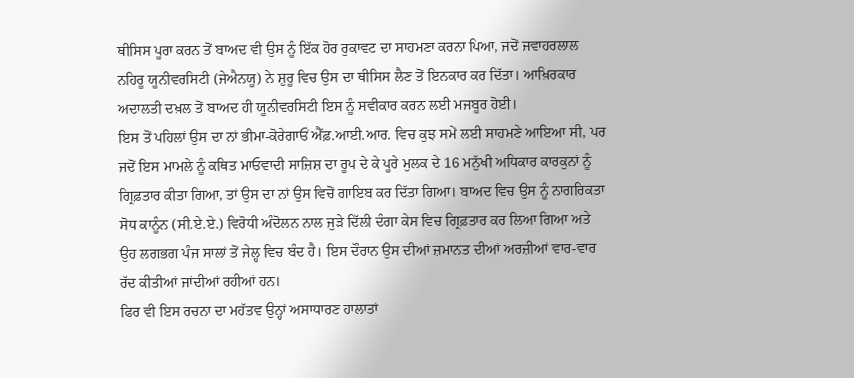ਥੀਸਿਸ ਪੂਰਾ ਕਰਨ ਤੋਂ ਬਾਅਦ ਵੀ ਉਸ ਨੂੰ ਇੱਕ ਹੋਰ ਰੁਕਾਵਟ ਦਾ ਸਾਹਮਣਾ ਕਰਨਾ ਪਿਆ, ਜਦੋਂ ਜਵਾਹਰਲਾਲ ਨਹਿਰੂ ਯੂਨੀਵਰਸਿਟੀ (ਜੇਐਨਯੂ) ਨੇ ਸ਼ੁਰੂ ਵਿਚ ਉਸ ਦਾ ਥੀਸਿਸ ਲੈਣ ਤੋਂ ਇਨਕਾਰ ਕਰ ਦਿੱਤਾ। ਆਖ਼ਿਰਕਾਰ ਅਦਾਲਤੀ ਦਖ਼ਲ ਤੋਂ ਬਾਅਦ ਹੀ ਯੂਨੀਵਰਸਿਟੀ ਇਸ ਨੂੰ ਸਵੀਕਾਰ ਕਰਨ ਲਈ ਮਜਬੂਰ ਹੋਈ।
ਇਸ ਤੋਂ ਪਹਿਲਾਂ ਉਸ ਦਾ ਨਾਂ ਭੀਮਾ-ਕੋਰੇਗਾਓਂ ਐੱਫ਼.ਆਈ.ਆਰ. ਵਿਚ ਕੁਝ ਸਮੇਂ ਲਈ ਸਾਹਮਣੇ ਆਇਆ ਸੀ, ਪਰ ਜਦੋਂ ਇਸ ਮਾਮਲੇ ਨੂੰ ਕਥਿਤ ਮਾਓਵਾਦੀ ਸਾਜ਼ਿਸ਼ ਦਾ ਰੂਪ ਦੇ ਕੇ ਪੂਰੇ ਮੁਲਕ ਦੇ 16 ਮਨੁੱਖੀ ਅਧਿਕਾਰ ਕਾਰਕੁਨਾਂ ਨੂੰ ਗ੍ਰਿਫ਼ਤਾਰ ਕੀਤਾ ਗਿਆ, ਤਾਂ ਉਸ ਦਾ ਨਾਂ ਉਸ ਵਿਚੋਂ ਗਾਇਬ ਕਰ ਦਿੱਤਾ ਗਿਆ। ਬਾਅਦ ਵਿਚ ਉਸ ਨੂੰ ਨਾਗਰਿਕਤਾ ਸੋਧ ਕਾਨੂੰਨ (ਸੀ.ਏ.ਏ.) ਵਿਰੋਧੀ ਅੰਦੋਲਨ ਨਾਲ ਜੁੜੇ ਦਿੱਲੀ ਦੰਗਾ ਕੇਸ ਵਿਚ ਗ੍ਰਿਫ਼ਤਾਰ ਕਰ ਲਿਆ ਗਿਆ ਅਤੇ ਉਹ ਲਗਭਗ ਪੰਜ ਸਾਲਾਂ ਤੋਂ ਜੇਲ੍ਹ ਵਿਚ ਬੰਦ ਹੈ। ਇਸ ਦੌਰਾਨ ਉਸ ਦੀਆਂ ਜ਼ਮਾਨਤ ਦੀਆਂ ਅਰਜ਼ੀਆਂ ਵਾਰ-ਵਾਰ ਰੱਦ ਕੀਤੀਆਂ ਜਾਂਦੀਆਂ ਰਹੀਆਂ ਹਨ।
ਫਿਰ ਵੀ ਇਸ ਰਚਨਾ ਦਾ ਮਹੱਤਵ ਉਨ੍ਹਾਂ ਅਸਾਧਾਰਣ ਹਾਲਾਤਾਂ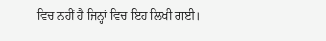ਵਿਚ ਨਹੀਂ ਹੈ ਜਿਨ੍ਹਾਂ ਵਿਚ ਇਹ ਲਿਖੀ ਗਈ।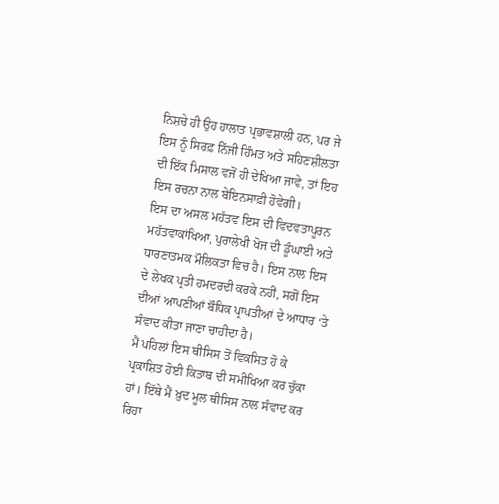ਨਿਸ਼ਚੇ ਹੀ ਉਹ ਹਾਲਾਤ ਪ੍ਰਭਾਵਸ਼ਾਲੀ ਹਨ, ਪਰ ਜੇ ਇਸ ਨੂੰ ਸਿਰਫ਼ ਨਿੱਜੀ ਹਿੰਮਤ ਅਤੇ ਸਹਿਣਸ਼ੀਲਤਾ ਦੀ ਇੱਕ ਮਿਸਾਲ ਵਜੋਂ ਹੀ ਦੇਖਿਆ ਜਾਵੇ, ਤਾਂ ਇਹ ਇਸ ਰਚਨਾ ਨਾਲ ਬੇਇਨਸਾਫ਼ੀ ਹੋਵੇਗੀ।
ਇਸ ਦਾ ਅਸਲ ਮਹੱਤਵ ਇਸ ਦੀ ਵਿਦਵਤਾਪੂਰਨ ਮਹੱਤਵਾਕਾਂਖਿਆ, ਪੁਰਾਲੇਖੀ ਖੋਜ ਦੀ ਡੂੰਘਾਈ ਅਤੇ ਧਾਰਣਾਤਮਕ ਮੌਲਿਕਤਾ ਵਿਚ ਹੈ। ਇਸ ਨਾਲ ਇਸ ਦੇ ਲੇਖਕ ਪ੍ਰਤੀ ਹਮਦਰਦੀ ਕਰਕੇ ਨਹੀਂ, ਸਗੋਂ ਇਸ ਦੀਆਂ ਆਪਣੀਆਂ ਬੌਧਿਕ ਪ੍ਰਾਪਤੀਆਂ ਦੇ ਆਧਾਰ ‘ਤੇ ਸੰਵਾਦ ਕੀਤਾ ਜਾਣਾ ਚਾਹੀਦਾ ਹੈ।
ਮੈਂ ਪਹਿਲਾਂ ਇਸ ਥੀਸਿਸ ਤੋਂ ਵਿਕਸਿਤ ਹੋ ਕੇ ਪ੍ਰਕਾਸ਼ਿਤ ਹੋਈ ਕਿਤਾਬ ਦੀ ਸਮੀਖਿਆ ਕਰ ਚੁੱਕਾ ਹਾਂ। ਇੱਥੇ ਮੈਂ ਖ਼ੁਦ ਮੂਲ ਥੀਸਿਸ ਨਾਲ ਸੰਵਾਦ ਕਰ ਰਿਹਾ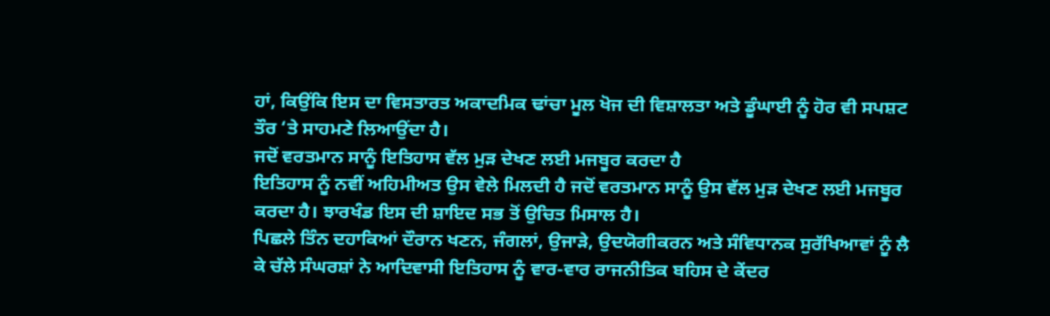ਹਾਂ, ਕਿਉਂਕਿ ਇਸ ਦਾ ਵਿਸਤਾਰਤ ਅਕਾਦਮਿਕ ਢਾਂਚਾ ਮੂਲ ਖੋਜ ਦੀ ਵਿਸ਼ਾਲਤਾ ਅਤੇ ਡੂੰਘਾਈ ਨੂੰ ਹੋਰ ਵੀ ਸਪਸ਼ਟ ਤੌਰ ‘ਤੇ ਸਾਹਮਣੇ ਲਿਆਉਂਦਾ ਹੈ।
ਜਦੋਂ ਵਰਤਮਾਨ ਸਾਨੂੰ ਇਤਿਹਾਸ ਵੱਲ ਮੁੜ ਦੇਖਣ ਲਈ ਮਜਬੂਰ ਕਰਦਾ ਹੈ
ਇਤਿਹਾਸ ਨੂੰ ਨਵੀਂ ਅਹਿਮੀਅਤ ਉਸ ਵੇਲੇ ਮਿਲਦੀ ਹੈ ਜਦੋਂ ਵਰਤਮਾਨ ਸਾਨੂੰ ਉਸ ਵੱਲ ਮੁੜ ਦੇਖਣ ਲਈ ਮਜਬੂਰ ਕਰਦਾ ਹੈ। ਝਾਰਖੰਡ ਇਸ ਦੀ ਸ਼ਾਇਦ ਸਭ ਤੋਂ ਉਚਿਤ ਮਿਸਾਲ ਹੈ।
ਪਿਛਲੇ ਤਿੰਨ ਦਹਾਕਿਆਂ ਦੌਰਾਨ ਖਣਨ, ਜੰਗਲਾਂ, ਉਜਾੜੇ, ਉਦਯੋਗੀਕਰਨ ਅਤੇ ਸੰਵਿਧਾਨਕ ਸੁਰੱਖਿਆਵਾਂ ਨੂੰ ਲੈ ਕੇ ਚੱਲੇ ਸੰਘਰਸ਼ਾਂ ਨੇ ਆਦਿਵਾਸੀ ਇਤਿਹਾਸ ਨੂੰ ਵਾਰ-ਵਾਰ ਰਾਜਨੀਤਿਕ ਬਹਿਸ ਦੇ ਕੇਂਦਰ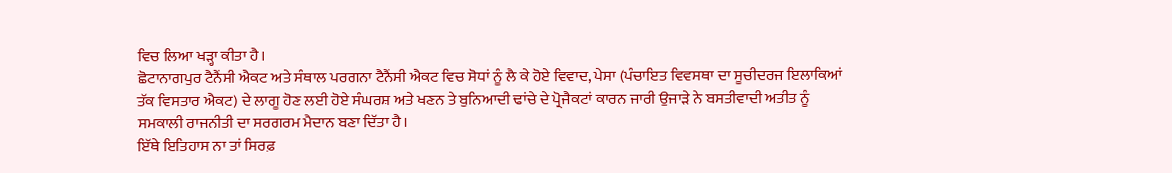ਵਿਚ ਲਿਆ ਖੜ੍ਹਾ ਕੀਤਾ ਹੈ।
ਛੋਟਾਨਾਗਪੁਰ ਟੈਨੈਂਸੀ ਐਕਟ ਅਤੇ ਸੰਥਾਲ ਪਰਗਨਾ ਟੈਨੈਂਸੀ ਐਕਟ ਵਿਚ ਸੋਧਾਂ ਨੂੰ ਲੈ ਕੇ ਹੋਏ ਵਿਵਾਦ, ਪੇਸਾ (ਪੰਚਾਇਤ ਵਿਵਸਥਾ ਦਾ ਸੂਚੀਦਰਜ ਇਲਾਕਿਆਂ ਤੱਕ ਵਿਸਤਾਰ ਐਕਟ) ਦੇ ਲਾਗੂ ਹੋਣ ਲਈ ਹੋਏ ਸੰਘਰਸ਼ ਅਤੇ ਖਣਨ ਤੇ ਬੁਨਿਆਦੀ ਢਾਂਚੇ ਦੇ ਪ੍ਰੋਜੈਕਟਾਂ ਕਾਰਨ ਜਾਰੀ ਉਜਾੜੇ ਨੇ ਬਸਤੀਵਾਦੀ ਅਤੀਤ ਨੂੰ ਸਮਕਾਲੀ ਰਾਜਨੀਤੀ ਦਾ ਸਰਗਰਮ ਮੈਦਾਨ ਬਣਾ ਦਿੱਤਾ ਹੈ।
ਇੱਥੇ ਇਤਿਹਾਸ ਨਾ ਤਾਂ ਸਿਰਫ਼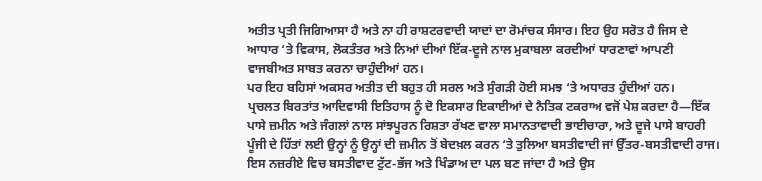ਅਤੀਤ ਪ੍ਰਤੀ ਜਿਗਿਆਸਾ ਹੈ ਅਤੇ ਨਾ ਹੀ ਰਾਸ਼ਟਰਵਾਦੀ ਯਾਦਾਂ ਦਾ ਰੋਮਾਂਚਕ ਸੰਸਾਰ। ਇਹ ਉਹ ਸਰੋਤ ਹੈ ਜਿਸ ਦੇ ਆਧਾਰ ‘ਤੇ ਵਿਕਾਸ, ਲੋਕਤੰਤਰ ਅਤੇ ਨਿਆਂ ਦੀਆਂ ਇੱਕ-ਦੂਜੇ ਨਾਲ ਮੁਕਾਬਲਾ ਕਰਦੀਆਂ ਧਾਰਣਾਵਾਂ ਆਪਣੀ ਵਾਜਬੀਅਤ ਸਾਬਤ ਕਰਨਾ ਚਾਹੁੰਦੀਆਂ ਹਨ।
ਪਰ ਇਹ ਬਹਿਸਾਂ ਅਕਸਰ ਅਤੀਤ ਦੀ ਬਹੁਤ ਹੀ ਸਰਲ ਅਤੇ ਸੁੰਗੜੀ ਹੋਈ ਸਮਝ ‘ਤੇ ਅਧਾਰਤ ਹੁੰਦੀਆਂ ਹਨ।
ਪ੍ਰਚਲਤ ਬਿਰਤਾਂਤ ਆਦਿਵਾਸੀ ਇਤਿਹਾਸ ਨੂੰ ਦੋ ਇਕਸਾਰ ਇਕਾਈਆਂ ਦੇ ਨੈਤਿਕ ਟਕਰਾਅ ਵਜੋਂ ਪੇਸ਼ ਕਰਦਾ ਹੈ—ਇੱਕ ਪਾਸੇ ਜ਼ਮੀਨ ਅਤੇ ਜੰਗਲਾਂ ਨਾਲ ਸਾਂਝਪੂਰਨ ਰਿਸ਼ਤਾ ਰੱਖਣ ਵਾਲਾ ਸਮਾਨਤਾਵਾਦੀ ਭਾਈਚਾਰਾ, ਅਤੇ ਦੂਜੇ ਪਾਸੇ ਬਾਹਰੀ ਪੂੰਜੀ ਦੇ ਹਿੱਤਾਂ ਲਈ ਉਨ੍ਹਾਂ ਨੂੰ ਉਨ੍ਹਾਂ ਦੀ ਜ਼ਮੀਨ ਤੋਂ ਬੇਦਖ਼ਲ ਕਰਨ ‘ਤੇ ਤੁਲਿਆ ਬਸਤੀਵਾਦੀ ਜਾਂ ਉੱਤਰ-ਬਸਤੀਵਾਦੀ ਰਾਜ।
ਇਸ ਨਜ਼ਰੀਏ ਵਿਚ ਬਸਤੀਵਾਦ ਟੁੱਟ-ਭੱਜ ਅਤੇ ਖਿੰਡਾਅ ਦਾ ਪਲ ਬਣ ਜਾਂਦਾ ਹੈ ਅਤੇ ਉਸ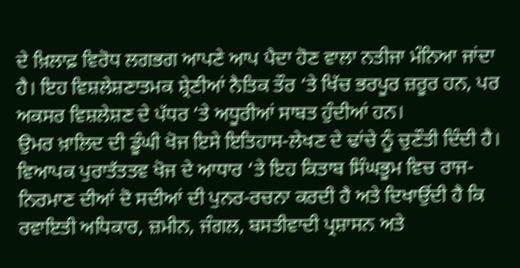ਦੇ ਖ਼ਿਲਾਫ਼ ਵਿਰੋਧ ਲਗਭਗ ਆਪਣੇ ਆਪ ਪੈਦਾ ਹੋਣ ਵਾਲਾ ਨਤੀਜਾ ਮੰਨਿਆ ਜਾਂਦਾ ਹੈ। ਇਹ ਵਿਸ਼ਲੇਸ਼ਣਾਤਮਕ ਸ਼੍ਰੇਣੀਆਂ ਨੈਤਿਕ ਤੌਰ ‘ਤੇ ਖਿੱਚ ਭਰਪੂਰ ਜ਼ਰੂਰ ਹਨ, ਪਰ ਅਕਸਰ ਵਿਸ਼ਲੇਸ਼ਣ ਦੇ ਪੱਧਰ ‘ਤੇ ਅਧੂਰੀਆਂ ਸਾਬਤ ਹੁੰਦੀਆਂ ਹਨ।
ਉਮਰ ਖ਼ਾਲਿਦ ਦੀ ਡੂੰਘੀ ਖੋਜ ਇਸੇ ਇਤਿਹਾਸ-ਲੇਖਣ ਦੇ ਢਾਂਚੇ ਨੂੰ ਚੁਣੌਤੀ ਦਿੰਦੀ ਹੈ।
ਵਿਆਪਕ ਪੁਰਾਤੱਤਤਵ ਖੋਜ ਦੇ ਆਧਾਰ ‘ਤੇ ਇਹ ਕਿਤਾਬ ਸਿੰਘਭੂਮ ਵਿਚ ਰਾਜ-ਨਿਰਮਾਣ ਦੀਆਂ ਦੋ ਸਦੀਆਂ ਦੀ ਪੁਨਰ-ਰਚਨਾ ਕਰਦੀ ਹੈ ਅਤੇ ਦਿਖਾਉਂਦੀ ਹੈ ਕਿ ਰਵਾਇਤੀ ਅਧਿਕਾਰ, ਜ਼ਮੀਨ, ਜੰਗਲ, ਬਸਤੀਵਾਦੀ ਪ੍ਰਸ਼ਾਸਨ ਅਤੇ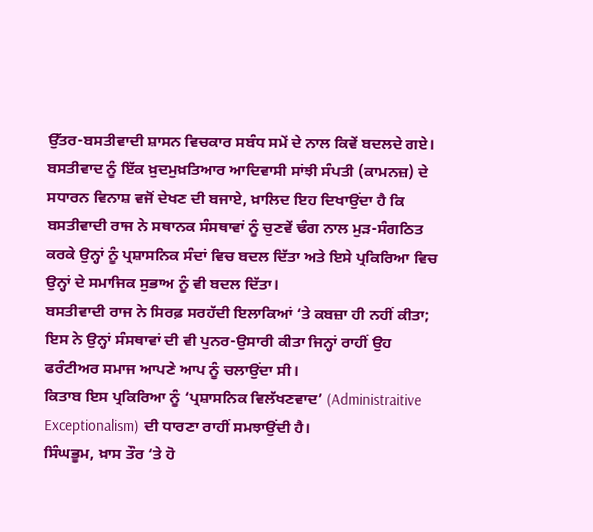ਉੱਤਰ-ਬਸਤੀਵਾਦੀ ਸ਼ਾਸਨ ਵਿਚਕਾਰ ਸਬੰਧ ਸਮੇਂ ਦੇ ਨਾਲ ਕਿਵੇਂ ਬਦਲਦੇ ਗਏ।
ਬਸਤੀਵਾਦ ਨੂੰ ਇੱਕ ਖ਼ੁਦਮੁਖ਼ਤਿਆਰ ਆਦਿਵਾਸੀ ਸਾਂਝੀ ਸੰਪਤੀ (ਕਾਮਨਜ਼) ਦੇ ਸਧਾਰਨ ਵਿਨਾਸ਼ ਵਜੋਂ ਦੇਖਣ ਦੀ ਬਜਾਏ, ਖ਼ਾਲਿਦ ਇਹ ਦਿਖਾਉਂਦਾ ਹੈ ਕਿ ਬਸਤੀਵਾਦੀ ਰਾਜ ਨੇ ਸਥਾਨਕ ਸੰਸਥਾਵਾਂ ਨੂੰ ਚੁਣਵੇਂ ਢੰਗ ਨਾਲ ਮੁੜ-ਸੰਗਠਿਤ ਕਰਕੇ ਉਨ੍ਹਾਂ ਨੂੰ ਪ੍ਰਸ਼ਾਸਨਿਕ ਸੰਦਾਂ ਵਿਚ ਬਦਲ ਦਿੱਤਾ ਅਤੇ ਇਸੇ ਪ੍ਰਕਿਰਿਆ ਵਿਚ ਉਨ੍ਹਾਂ ਦੇ ਸਮਾਜਿਕ ਸੁਭਾਅ ਨੂੰ ਵੀ ਬਦਲ ਦਿੱਤਾ।
ਬਸਤੀਵਾਦੀ ਰਾਜ ਨੇ ਸਿਰਫ਼ ਸਰਹੱਦੀ ਇਲਾਕਿਆਂ ‘ਤੇ ਕਬਜ਼ਾ ਹੀ ਨਹੀਂ ਕੀਤਾ; ਇਸ ਨੇ ਉਨ੍ਹਾਂ ਸੰਸਥਾਵਾਂ ਦੀ ਵੀ ਪੁਨਰ-ਉਸਾਰੀ ਕੀਤਾ ਜਿਨ੍ਹਾਂ ਰਾਹੀਂ ਉਹ ਫਰੰਟੀਅਰ ਸਮਾਜ ਆਪਣੇ ਆਪ ਨੂੰ ਚਲਾਉਂਦਾ ਸੀ।
ਕਿਤਾਬ ਇਸ ਪ੍ਰਕਿਰਿਆ ਨੂੰ ‘ਪ੍ਰਸ਼ਾਸਨਿਕ ਵਿਲੱਖਣਵਾਦ’ (Administraitive Exceptionalism) ਦੀ ਧਾਰਣਾ ਰਾਹੀਂ ਸਮਝਾਉਂਦੀ ਹੈ।
ਸਿੰਘਭੂਮ, ਖ਼ਾਸ ਤੌਰ ‘ਤੇ ਹੋ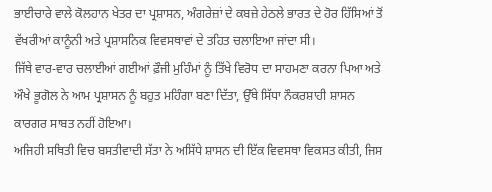ਭਾਈਚਾਰੇ ਵਾਲੇ ਕੋਲਹਾਨ ਖੇਤਰ ਦਾ ਪ੍ਰਸ਼ਾਸਨ, ਅੰਗਰੇਜ਼ਾਂ ਦੇ ਕਬਜ਼ੇ ਹੇਠਲੇ ਭਾਰਤ ਦੇ ਹੋਰ ਹਿੱਸਿਆਂ ਤੋਂ ਵੱਖਰੀਆਂ ਕਾਨੂੰਨੀ ਅਤੇ ਪ੍ਰਸ਼ਾਸਨਿਕ ਵਿਵਸਥਾਵਾਂ ਦੇ ਤਹਿਤ ਚਲਾਇਆ ਜਾਂਦਾ ਸੀ।
ਜਿੱਥੇ ਵਾਰ-ਵਾਰ ਚਲਾਈਆਂ ਗਈਆਂ ਫ਼ੌਜੀ ਮੁਹਿੰਮਾਂ ਨੂੰ ਤਿੱਖੇ ਵਿਰੋਧ ਦਾ ਸਾਹਮਣਾ ਕਰਨਾ ਪਿਆ ਅਤੇ ਔਖੇ ਭੂਗੋਲ ਨੇ ਆਮ ਪ੍ਰਸ਼ਾਸਨ ਨੂੰ ਬਹੁਤ ਮਹਿੰਗਾ ਬਣਾ ਦਿੱਤਾ, ਉੱਥੇ ਸਿੱਧਾ ਨੌਕਰਸ਼ਾਹੀ ਸ਼ਾਸਨ ਕਾਰਗਰ ਸਾਬਤ ਨਹੀਂ ਹੋਇਆ।
ਅਜਿਹੀ ਸਥਿਤੀ ਵਿਚ ਬਸਤੀਵਾਦੀ ਸੱਤਾ ਨੇ ਅਸਿੱਧੇ ਸ਼ਾਸਨ ਦੀ ਇੱਕ ਵਿਵਸਥਾ ਵਿਕਸਤ ਕੀਤੀ, ਜਿਸ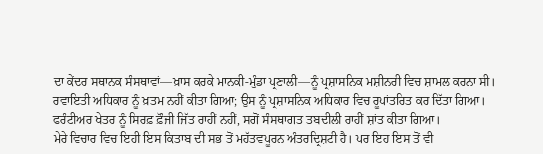ਦਾ ਕੇਂਦਰ ਸਥਾਨਕ ਸੰਸਥਾਵਾਂ—ਖ਼ਾਸ ਕਰਕੇ ਮਾਨਕੀ-ਮੁੰਡਾ ਪ੍ਰਣਾਲੀ—ਨੂੰ ਪ੍ਰਸ਼ਾਸਨਿਕ ਮਸ਼ੀਨਰੀ ਵਿਚ ਸ਼ਾਮਲ ਕਰਨਾ ਸੀ।
ਰਵਾਇਤੀ ਅਧਿਕਾਰ ਨੂੰ ਖ਼ਤਮ ਨਹੀਂ ਕੀਤਾ ਗਿਆ; ਉਸ ਨੂੰ ਪ੍ਰਸ਼ਾਸਨਿਕ ਅਧਿਕਾਰ ਵਿਚ ਰੂਪਾਂਤਰਿਤ ਕਰ ਦਿੱਤਾ ਗਿਆ।
ਫਰੰਟੀਅਰ ਖੇਤਰ ਨੂੰ ਸਿਰਫ਼ ਫ਼ੌਜੀ ਜਿੱਤ ਰਾਹੀਂ ਨਹੀਂ, ਸਗੋਂ ਸੰਸਥਾਗਤ ਤਬਦੀਲੀ ਰਾਹੀਂ ਸ਼ਾਂਤ ਕੀਤਾ ਗਿਆ।
ਮੇਰੇ ਵਿਚਾਰ ਵਿਚ ਇਹੀ ਇਸ ਕਿਤਾਬ ਦੀ ਸਭ ਤੋਂ ਮਹੱਤਵਪੂਰਨ ਅੰਤਰਦ੍ਰਿਸ਼ਟੀ ਹੈ। ਪਰ ਇਹ ਇਸ ਤੋਂ ਵੀ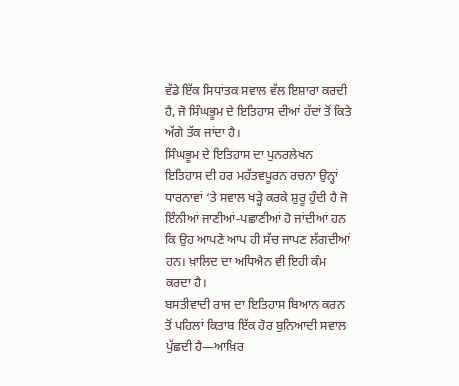ਵੱਡੇ ਇੱਕ ਸਿਧਾਂਤਕ ਸਵਾਲ ਵੱਲ ਇਸ਼ਾਰਾ ਕਰਦੀ ਹੈ, ਜੋ ਸਿੰਘਭੂਮ ਦੇ ਇਤਿਹਾਸ ਦੀਆਂ ਹੱਦਾਂ ਤੋਂ ਕਿਤੇ ਅੱਗੇ ਤੱਕ ਜਾਂਦਾ ਹੈ।
ਸਿੰਘਭੂਮ ਦੇ ਇਤਿਹਾਸ ਦਾ ਪੁਨਰਲੇਖਨ
ਇਤਿਹਾਸ ਦੀ ਹਰ ਮਹੱਤਵਪੂਰਨ ਰਚਨਾ ਉਨ੍ਹਾਂ ਧਾਰਨਾਵਾਂ ‘ਤੇ ਸਵਾਲ ਖੜ੍ਹੇ ਕਰਕੇ ਸ਼ੁਰੂ ਹੁੰਦੀ ਹੈ ਜੋ ਇੰਨੀਆਂ ਜਾਣੀਆਂ-ਪਛਾਣੀਆਂ ਹੋ ਜਾਂਦੀਆਂ ਹਨ ਕਿ ਉਹ ਆਪਣੇ ਆਪ ਹੀ ਸੱਚ ਜਾਪਣ ਲੱਗਦੀਆਂ ਹਨ। ਖ਼ਾਲਿਦ ਦਾ ਅਧਿਐਨ ਵੀ ਇਹੀ ਕੰਮ ਕਰਦਾ ਹੈ।
ਬਸਤੀਵਾਦੀ ਰਾਜ ਦਾ ਇਤਿਹਾਸ ਬਿਆਨ ਕਰਨ ਤੋਂ ਪਹਿਲਾਂ ਕਿਤਾਬ ਇੱਕ ਹੋਰ ਬੁਨਿਆਦੀ ਸਵਾਲ ਪੁੱਛਦੀ ਹੈ—ਆਖ਼ਿਰ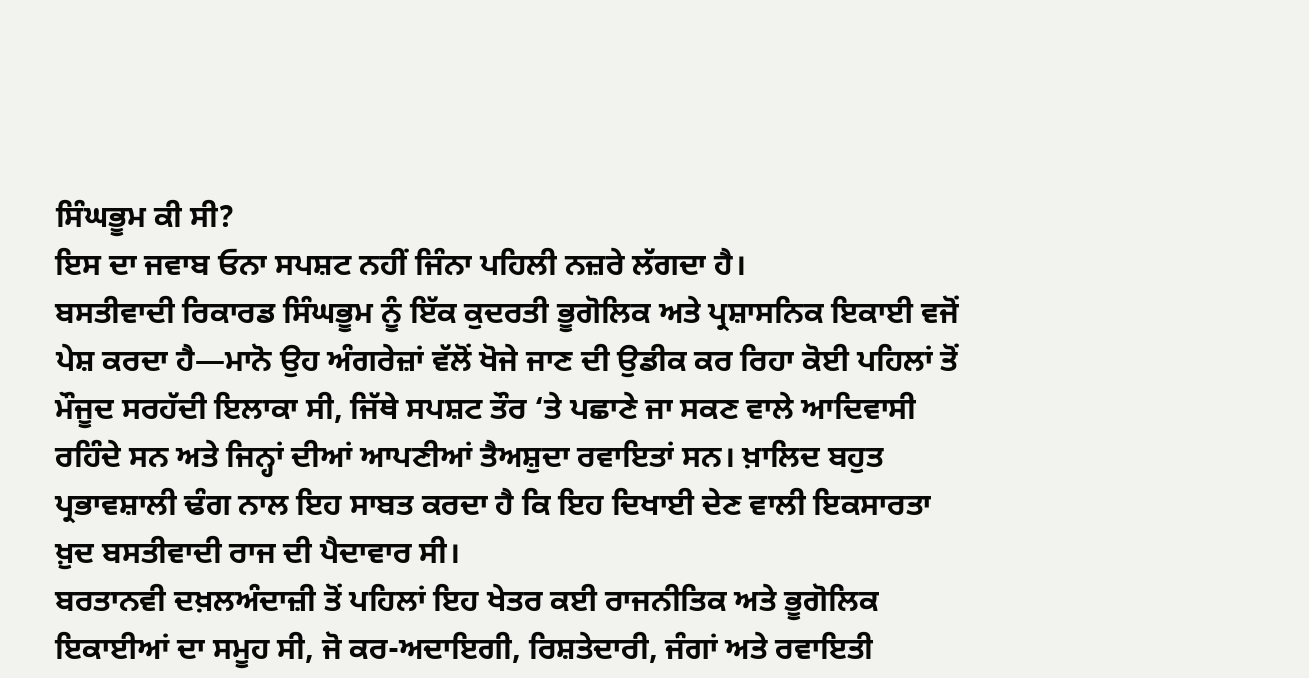ਸਿੰਘਭੂਮ ਕੀ ਸੀ?
ਇਸ ਦਾ ਜਵਾਬ ਓਨਾ ਸਪਸ਼ਟ ਨਹੀਂ ਜਿੰਨਾ ਪਹਿਲੀ ਨਜ਼ਰੇ ਲੱਗਦਾ ਹੈ।
ਬਸਤੀਵਾਦੀ ਰਿਕਾਰਡ ਸਿੰਘਭੂਮ ਨੂੰ ਇੱਕ ਕੁਦਰਤੀ ਭੂਗੋਲਿਕ ਅਤੇ ਪ੍ਰਸ਼ਾਸਨਿਕ ਇਕਾਈ ਵਜੋਂ ਪੇਸ਼ ਕਰਦਾ ਹੈ—ਮਾਨੋ ਉਹ ਅੰਗਰੇਜ਼ਾਂ ਵੱਲੋਂ ਖੋਜੇ ਜਾਣ ਦੀ ਉਡੀਕ ਕਰ ਰਿਹਾ ਕੋਈ ਪਹਿਲਾਂ ਤੋਂ ਮੌਜੂਦ ਸਰਹੱਦੀ ਇਲਾਕਾ ਸੀ, ਜਿੱਥੇ ਸਪਸ਼ਟ ਤੌਰ ‘ਤੇ ਪਛਾਣੇ ਜਾ ਸਕਣ ਵਾਲੇ ਆਦਿਵਾਸੀ ਰਹਿੰਦੇ ਸਨ ਅਤੇ ਜਿਨ੍ਹਾਂ ਦੀਆਂ ਆਪਣੀਆਂ ਤੈਅਸ਼ੁਦਾ ਰਵਾਇਤਾਂ ਸਨ। ਖ਼ਾਲਿਦ ਬਹੁਤ ਪ੍ਰਭਾਵਸ਼ਾਲੀ ਢੰਗ ਨਾਲ ਇਹ ਸਾਬਤ ਕਰਦਾ ਹੈ ਕਿ ਇਹ ਦਿਖਾਈ ਦੇਣ ਵਾਲੀ ਇਕਸਾਰਤਾ ਖ਼ੁਦ ਬਸਤੀਵਾਦੀ ਰਾਜ ਦੀ ਪੈਦਾਵਾਰ ਸੀ।
ਬਰਤਾਨਵੀ ਦਖ਼ਲਅੰਦਾਜ਼ੀ ਤੋਂ ਪਹਿਲਾਂ ਇਹ ਖੇਤਰ ਕਈ ਰਾਜਨੀਤਿਕ ਅਤੇ ਭੂਗੋਲਿਕ ਇਕਾਈਆਂ ਦਾ ਸਮੂਹ ਸੀ, ਜੋ ਕਰ-ਅਦਾਇਗੀ, ਰਿਸ਼ਤੇਦਾਰੀ, ਜੰਗਾਂ ਅਤੇ ਰਵਾਇਤੀ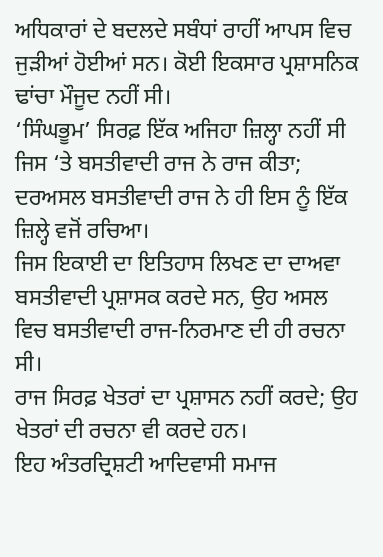ਅਧਿਕਾਰਾਂ ਦੇ ਬਦਲਦੇ ਸਬੰਧਾਂ ਰਾਹੀਂ ਆਪਸ ਵਿਚ ਜੁੜੀਆਂ ਹੋਈਆਂ ਸਨ। ਕੋਈ ਇਕਸਾਰ ਪ੍ਰਸ਼ਾਸਨਿਕ ਢਾਂਚਾ ਮੌਜੂਦ ਨਹੀਂ ਸੀ।
‘ਸਿੰਘਭੂਮ’ ਸਿਰਫ਼ ਇੱਕ ਅਜਿਹਾ ਜ਼ਿਲ੍ਹਾ ਨਹੀਂ ਸੀ ਜਿਸ ‘ਤੇ ਬਸਤੀਵਾਦੀ ਰਾਜ ਨੇ ਰਾਜ ਕੀਤਾ; ਦਰਅਸਲ ਬਸਤੀਵਾਦੀ ਰਾਜ ਨੇ ਹੀ ਇਸ ਨੂੰ ਇੱਕ ਜ਼ਿਲ੍ਹੇ ਵਜੋਂ ਰਚਿਆ।
ਜਿਸ ਇਕਾਈ ਦਾ ਇਤਿਹਾਸ ਲਿਖਣ ਦਾ ਦਾਅਵਾ ਬਸਤੀਵਾਦੀ ਪ੍ਰਸ਼ਾਸਕ ਕਰਦੇ ਸਨ, ਉਹ ਅਸਲ ਵਿਚ ਬਸਤੀਵਾਦੀ ਰਾਜ-ਨਿਰਮਾਣ ਦੀ ਹੀ ਰਚਨਾ ਸੀ।
ਰਾਜ ਸਿਰਫ਼ ਖੇਤਰਾਂ ਦਾ ਪ੍ਰਸ਼ਾਸਨ ਨਹੀਂ ਕਰਦੇ; ਉਹ ਖੇਤਰਾਂ ਦੀ ਰਚਨਾ ਵੀ ਕਰਦੇ ਹਨ।
ਇਹ ਅੰਤਰਦ੍ਰਿਸ਼ਟੀ ਆਦਿਵਾਸੀ ਸਮਾਜ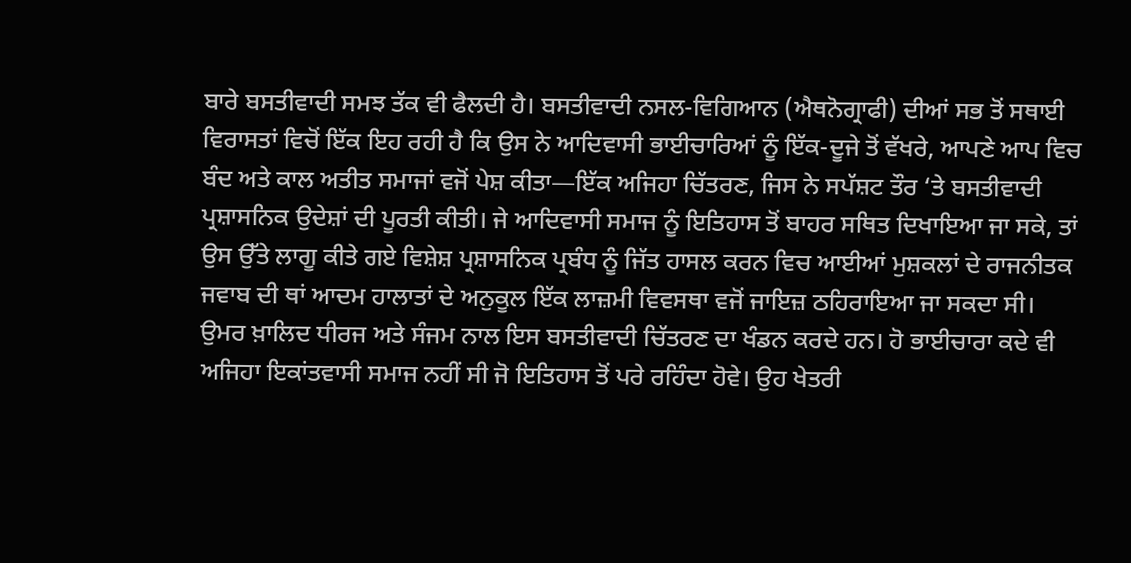ਬਾਰੇ ਬਸਤੀਵਾਦੀ ਸਮਝ ਤੱਕ ਵੀ ਫੈਲਦੀ ਹੈ। ਬਸਤੀਵਾਦੀ ਨਸਲ-ਵਿਗਿਆਨ (ਐਥਨੋਗ੍ਰਾਫੀ) ਦੀਆਂ ਸਭ ਤੋਂ ਸਥਾਈ ਵਿਰਾਸਤਾਂ ਵਿਚੋਂ ਇੱਕ ਇਹ ਰਹੀ ਹੈ ਕਿ ਉਸ ਨੇ ਆਦਿਵਾਸੀ ਭਾਈਚਾਰਿਆਂ ਨੂੰ ਇੱਕ-ਦੂਜੇ ਤੋਂ ਵੱਖਰੇ, ਆਪਣੇ ਆਪ ਵਿਚ ਬੰਦ ਅਤੇ ਕਾਲ ਅਤੀਤ ਸਮਾਜਾਂ ਵਜੋਂ ਪੇਸ਼ ਕੀਤਾ—ਇੱਕ ਅਜਿਹਾ ਚਿੱਤਰਣ, ਜਿਸ ਨੇ ਸਪੱਸ਼ਟ ਤੌਰ ‘ਤੇ ਬਸਤੀਵਾਦੀ ਪ੍ਰਸ਼ਾਸਨਿਕ ਉਦੇਸ਼ਾਂ ਦੀ ਪੂਰਤੀ ਕੀਤੀ। ਜੇ ਆਦਿਵਾਸੀ ਸਮਾਜ ਨੂੰ ਇਤਿਹਾਸ ਤੋਂ ਬਾਹਰ ਸਥਿਤ ਦਿਖਾਇਆ ਜਾ ਸਕੇ, ਤਾਂ ਉਸ ਉੱਤੇ ਲਾਗੂ ਕੀਤੇ ਗਏ ਵਿਸ਼ੇਸ਼ ਪ੍ਰਸ਼ਾਸਨਿਕ ਪ੍ਰਬੰਧ ਨੂੰ ਜਿੱਤ ਹਾਸਲ ਕਰਨ ਵਿਚ ਆਈਆਂ ਮੁਸ਼ਕਲਾਂ ਦੇ ਰਾਜਨੀਤਕ ਜਵਾਬ ਦੀ ਥਾਂ ਆਦਮ ਹਾਲਾਤਾਂ ਦੇ ਅਨੁਕੂਲ ਇੱਕ ਲਾਜ਼ਮੀ ਵਿਵਸਥਾ ਵਜੋਂ ਜਾਇਜ਼ ਠਹਿਰਾਇਆ ਜਾ ਸਕਦਾ ਸੀ।
ਉਮਰ ਖ਼ਾਲਿਦ ਧੀਰਜ ਅਤੇ ਸੰਜਮ ਨਾਲ ਇਸ ਬਸਤੀਵਾਦੀ ਚਿੱਤਰਣ ਦਾ ਖੰਡਨ ਕਰਦੇ ਹਨ। ਹੋ ਭਾਈਚਾਰਾ ਕਦੇ ਵੀ ਅਜਿਹਾ ਇਕਾਂਤਵਾਸੀ ਸਮਾਜ ਨਹੀਂ ਸੀ ਜੋ ਇਤਿਹਾਸ ਤੋਂ ਪਰੇ ਰਹਿੰਦਾ ਹੋਵੇ। ਉਹ ਖੇਤਰੀ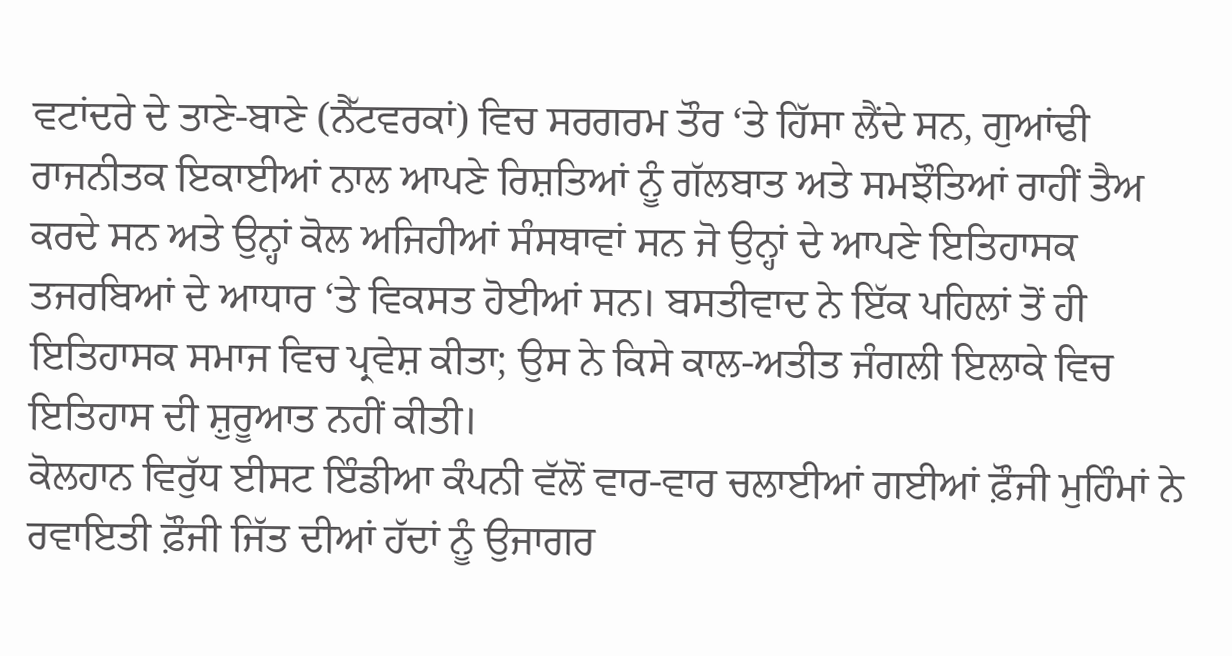ਵਟਾਂਦਰੇ ਦੇ ਤਾਣੇ-ਬਾਣੇ (ਨੈੱਟਵਰਕਾਂ) ਵਿਚ ਸਰਗਰਮ ਤੌਰ ‘ਤੇ ਹਿੱਸਾ ਲੈਂਦੇ ਸਨ, ਗੁਆਂਢੀ ਰਾਜਨੀਤਕ ਇਕਾਈਆਂ ਨਾਲ ਆਪਣੇ ਰਿਸ਼ਤਿਆਂ ਨੂੰ ਗੱਲਬਾਤ ਅਤੇ ਸਮਝੌਤਿਆਂ ਰਾਹੀਂ ਤੈਅ ਕਰਦੇ ਸਨ ਅਤੇ ਉਨ੍ਹਾਂ ਕੋਲ ਅਜਿਹੀਆਂ ਸੰਸਥਾਵਾਂ ਸਨ ਜੋ ਉਨ੍ਹਾਂ ਦੇ ਆਪਣੇ ਇਤਿਹਾਸਕ ਤਜਰਬਿਆਂ ਦੇ ਆਧਾਰ ‘ਤੇ ਵਿਕਸਤ ਹੋਈਆਂ ਸਨ। ਬਸਤੀਵਾਦ ਨੇ ਇੱਕ ਪਹਿਲਾਂ ਤੋਂ ਹੀ ਇਤਿਹਾਸਕ ਸਮਾਜ ਵਿਚ ਪ੍ਰਵੇਸ਼ ਕੀਤਾ; ਉਸ ਨੇ ਕਿਸੇ ਕਾਲ-ਅਤੀਤ ਜੰਗਲੀ ਇਲਾਕੇ ਵਿਚ ਇਤਿਹਾਸ ਦੀ ਸ਼ੁਰੂਆਤ ਨਹੀਂ ਕੀਤੀ।
ਕੋਲਹਾਨ ਵਿਰੁੱਧ ਈਸਟ ਇੰਡੀਆ ਕੰਪਨੀ ਵੱਲੋਂ ਵਾਰ-ਵਾਰ ਚਲਾਈਆਂ ਗਈਆਂ ਫ਼ੌਜੀ ਮੁਹਿੰਮਾਂ ਨੇ ਰਵਾਇਤੀ ਫ਼ੌਜੀ ਜਿੱਤ ਦੀਆਂ ਹੱਦਾਂ ਨੂੰ ਉਜਾਗਰ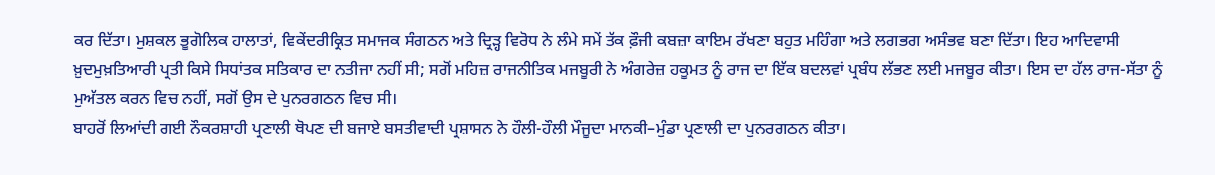ਕਰ ਦਿੱਤਾ। ਮੁਸ਼ਕਲ ਭੂਗੋਲਿਕ ਹਾਲਾਤਾਂ, ਵਿਕੇਂਦਰੀਕ੍ਰਿਤ ਸਮਾਜਕ ਸੰਗਠਨ ਅਤੇ ਦ੍ਰਿੜ੍ਹ ਵਿਰੋਧ ਨੇ ਲੰਮੇ ਸਮੇਂ ਤੱਕ ਫ਼ੌਜੀ ਕਬਜ਼ਾ ਕਾਇਮ ਰੱਖਣਾ ਬਹੁਤ ਮਹਿੰਗਾ ਅਤੇ ਲਗਭਗ ਅਸੰਭਵ ਬਣਾ ਦਿੱਤਾ। ਇਹ ਆਦਿਵਾਸੀ ਖ਼ੁਦਮੁਖ਼ਤਿਆਰੀ ਪ੍ਰਤੀ ਕਿਸੇ ਸਿਧਾਂਤਕ ਸਤਿਕਾਰ ਦਾ ਨਤੀਜਾ ਨਹੀਂ ਸੀ; ਸਗੋਂ ਮਹਿਜ਼ ਰਾਜਨੀਤਿਕ ਮਜਬੂਰੀ ਨੇ ਅੰਗਰੇਜ਼ ਹਕੂਮਤ ਨੂੰ ਰਾਜ ਦਾ ਇੱਕ ਬਦਲਵਾਂ ਪ੍ਰਬੰਧ ਲੱਭਣ ਲਈ ਮਜਬੂਰ ਕੀਤਾ। ਇਸ ਦਾ ਹੱਲ ਰਾਜ-ਸੱਤਾ ਨੂੰ ਮੁਅੱਤਲ ਕਰਨ ਵਿਚ ਨਹੀਂ, ਸਗੋਂ ਉਸ ਦੇ ਪੁਨਰਗਠਨ ਵਿਚ ਸੀ।
ਬਾਹਰੋਂ ਲਿਆਂਦੀ ਗਈ ਨੌਕਰਸ਼ਾਹੀ ਪ੍ਰਣਾਲੀ ਥੋਪਣ ਦੀ ਬਜਾਏ ਬਸਤੀਵਾਦੀ ਪ੍ਰਸ਼ਾਸਨ ਨੇ ਹੌਲੀ-ਹੌਲੀ ਮੌਜੂਦਾ ਮਾਨਕੀ–ਮੁੰਡਾ ਪ੍ਰਣਾਲੀ ਦਾ ਪੁਨਰਗਠਨ ਕੀਤਾ।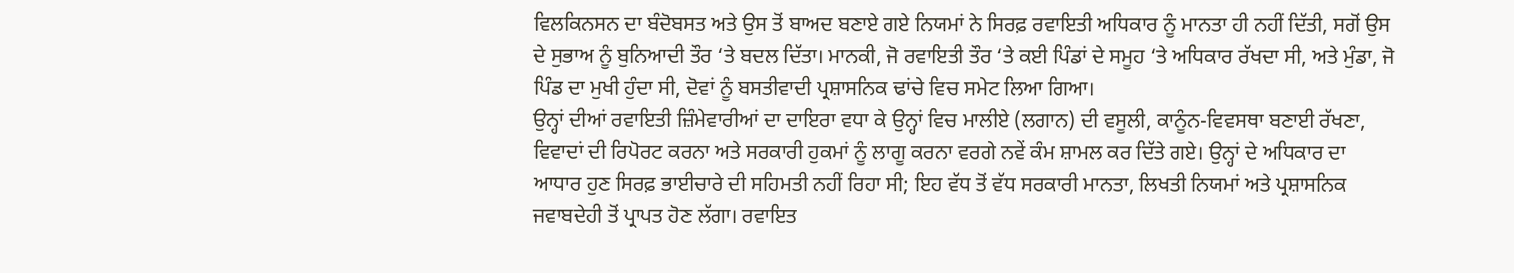ਵਿਲਕਿਨਸਨ ਦਾ ਬੰਦੋਬਸਤ ਅਤੇ ਉਸ ਤੋਂ ਬਾਅਦ ਬਣਾਏ ਗਏ ਨਿਯਮਾਂ ਨੇ ਸਿਰਫ਼ ਰਵਾਇਤੀ ਅਧਿਕਾਰ ਨੂੰ ਮਾਨਤਾ ਹੀ ਨਹੀਂ ਦਿੱਤੀ, ਸਗੋਂ ਉਸ ਦੇ ਸੁਭਾਅ ਨੂੰ ਬੁਨਿਆਦੀ ਤੌਰ ‘ਤੇ ਬਦਲ ਦਿੱਤਾ। ਮਾਨਕੀ, ਜੋ ਰਵਾਇਤੀ ਤੌਰ ‘ਤੇ ਕਈ ਪਿੰਡਾਂ ਦੇ ਸਮੂਹ ‘ਤੇ ਅਧਿਕਾਰ ਰੱਖਦਾ ਸੀ, ਅਤੇ ਮੁੰਡਾ, ਜੋ ਪਿੰਡ ਦਾ ਮੁਖੀ ਹੁੰਦਾ ਸੀ, ਦੋਵਾਂ ਨੂੰ ਬਸਤੀਵਾਦੀ ਪ੍ਰਸ਼ਾਸਨਿਕ ਢਾਂਚੇ ਵਿਚ ਸਮੇਟ ਲਿਆ ਗਿਆ।
ਉਨ੍ਹਾਂ ਦੀਆਂ ਰਵਾਇਤੀ ਜ਼ਿੰਮੇਵਾਰੀਆਂ ਦਾ ਦਾਇਰਾ ਵਧਾ ਕੇ ਉਨ੍ਹਾਂ ਵਿਚ ਮਾਲੀਏ (ਲਗਾਨ) ਦੀ ਵਸੂਲੀ, ਕਾਨੂੰਨ-ਵਿਵਸਥਾ ਬਣਾਈ ਰੱਖਣਾ, ਵਿਵਾਦਾਂ ਦੀ ਰਿਪੋਰਟ ਕਰਨਾ ਅਤੇ ਸਰਕਾਰੀ ਹੁਕਮਾਂ ਨੂੰ ਲਾਗੂ ਕਰਨਾ ਵਰਗੇ ਨਵੇਂ ਕੰਮ ਸ਼ਾਮਲ ਕਰ ਦਿੱਤੇ ਗਏ। ਉਨ੍ਹਾਂ ਦੇ ਅਧਿਕਾਰ ਦਾ ਆਧਾਰ ਹੁਣ ਸਿਰਫ਼ ਭਾਈਚਾਰੇ ਦੀ ਸਹਿਮਤੀ ਨਹੀਂ ਰਿਹਾ ਸੀ; ਇਹ ਵੱਧ ਤੋਂ ਵੱਧ ਸਰਕਾਰੀ ਮਾਨਤਾ, ਲਿਖਤੀ ਨਿਯਮਾਂ ਅਤੇ ਪ੍ਰਸ਼ਾਸਨਿਕ ਜਵਾਬਦੇਹੀ ਤੋਂ ਪ੍ਰਾਪਤ ਹੋਣ ਲੱਗਾ। ਰਵਾਇਤ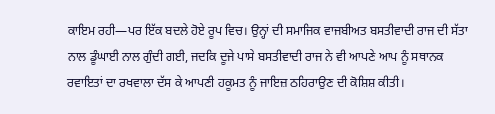ਕਾਇਮ ਰਹੀ—ਪਰ ਇੱਕ ਬਦਲੇ ਹੋਏ ਰੂਪ ਵਿਚ। ਉਨ੍ਹਾਂ ਦੀ ਸਮਾਜਿਕ ਵਾਜਬੀਅਤ ਬਸਤੀਵਾਦੀ ਰਾਜ ਦੀ ਸੱਤਾ ਨਾਲ ਡੂੰਘਾਈ ਨਾਲ ਗੁੰਦੀ ਗਈ, ਜਦਕਿ ਦੂਜੇ ਪਾਸੇ ਬਸਤੀਵਾਦੀ ਰਾਜ ਨੇ ਵੀ ਆਪਣੇ ਆਪ ਨੂੰ ਸਥਾਨਕ ਰਵਾਇਤਾਂ ਦਾ ਰਖਵਾਲਾ ਦੱਸ ਕੇ ਆਪਣੀ ਹਕੂਮਤ ਨੂੰ ਜਾਇਜ਼ ਠਹਿਰਾਉਣ ਦੀ ਕੋਸ਼ਿਸ਼ ਕੀਤੀ।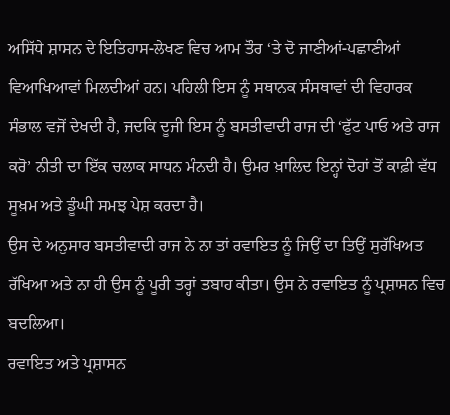ਅਸਿੱਧੇ ਸ਼ਾਸਨ ਦੇ ਇਤਿਹਾਸ-ਲੇਖਣ ਵਿਚ ਆਮ ਤੌਰ ‘ਤੇ ਦੋ ਜਾਣੀਆਂ-ਪਛਾਣੀਆਂ ਵਿਆਖਿਆਵਾਂ ਮਿਲਦੀਆਂ ਹਨ। ਪਹਿਲੀ ਇਸ ਨੂੰ ਸਥਾਨਕ ਸੰਸਥਾਵਾਂ ਦੀ ਵਿਹਾਰਕ ਸੰਭਾਲ ਵਜੋਂ ਦੇਖਦੀ ਹੈ, ਜਦਕਿ ਦੂਜੀ ਇਸ ਨੂੰ ਬਸਤੀਵਾਦੀ ਰਾਜ ਦੀ ‘ਫੁੱਟ ਪਾਓ ਅਤੇ ਰਾਜ ਕਰੋ’ ਨੀਤੀ ਦਾ ਇੱਕ ਚਲਾਕ ਸਾਧਨ ਮੰਨਦੀ ਹੈ। ਉਮਰ ਖ਼ਾਲਿਦ ਇਨ੍ਹਾਂ ਦੋਹਾਂ ਤੋਂ ਕਾਫ਼ੀ ਵੱਧ ਸੂਖ਼ਮ ਅਤੇ ਡੂੰਘੀ ਸਮਝ ਪੇਸ਼ ਕਰਦਾ ਹੈ।
ਉਸ ਦੇ ਅਨੁਸਾਰ ਬਸਤੀਵਾਦੀ ਰਾਜ ਨੇ ਨਾ ਤਾਂ ਰਵਾਇਤ ਨੂੰ ਜਿਉਂ ਦਾ ਤਿਉਂ ਸੁਰੱਖਿਅਤ ਰੱਖਿਆ ਅਤੇ ਨਾ ਹੀ ਉਸ ਨੂੰ ਪੂਰੀ ਤਰ੍ਹਾਂ ਤਬਾਹ ਕੀਤਾ। ਉਸ ਨੇ ਰਵਾਇਤ ਨੂੰ ਪ੍ਰਸ਼ਾਸਨ ਵਿਚ ਬਦਲਿਆ।
ਰਵਾਇਤ ਅਤੇ ਪ੍ਰਸ਼ਾਸਨ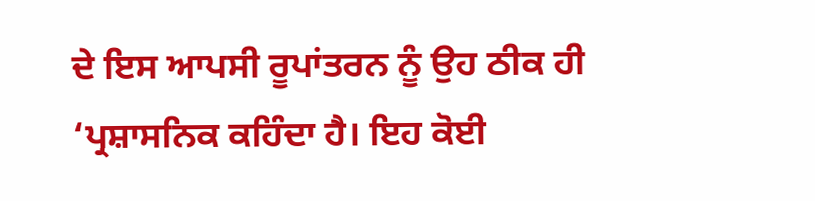ਦੇ ਇਸ ਆਪਸੀ ਰੂਪਾਂਤਰਨ ਨੂੰ ਉਹ ਠੀਕ ਹੀ ‘ਪ੍ਰਸ਼ਾਸਨਿਕ ਕਹਿੰਦਾ ਹੈ। ਇਹ ਕੋਈ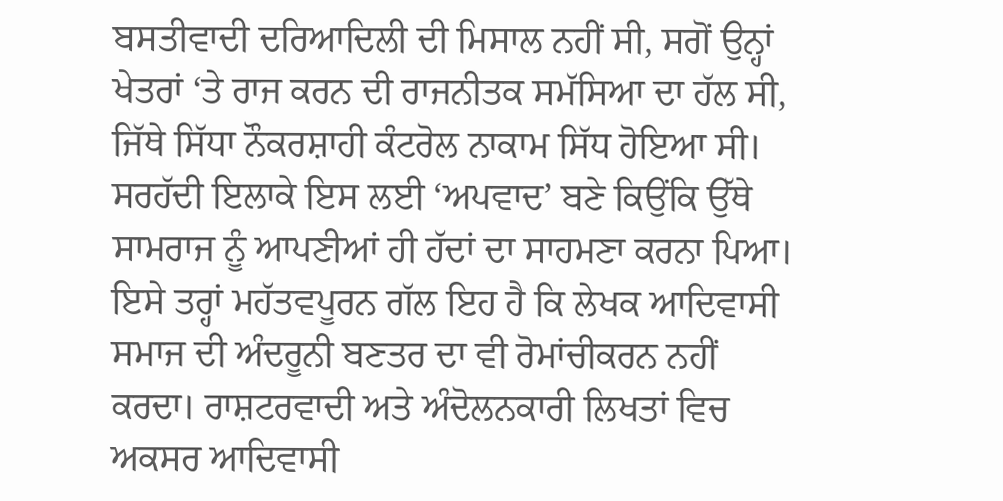ਬਸਤੀਵਾਦੀ ਦਰਿਆਦਿਲੀ ਦੀ ਮਿਸਾਲ ਨਹੀਂ ਸੀ, ਸਗੋਂ ਉਨ੍ਹਾਂ ਖੇਤਰਾਂ ‘ਤੇ ਰਾਜ ਕਰਨ ਦੀ ਰਾਜਨੀਤਕ ਸਮੱਸਿਆ ਦਾ ਹੱਲ ਸੀ, ਜਿੱਥੇ ਸਿੱਧਾ ਨੌਕਰਸ਼ਾਹੀ ਕੰਟਰੋਲ ਨਾਕਾਮ ਸਿੱਧ ਹੋਇਆ ਸੀ। ਸਰਹੱਦੀ ਇਲਾਕੇ ਇਸ ਲਈ ‘ਅਪਵਾਦ’ ਬਣੇ ਕਿਉਂਕਿ ਉੱਥੇ ਸਾਮਰਾਜ ਨੂੰ ਆਪਣੀਆਂ ਹੀ ਹੱਦਾਂ ਦਾ ਸਾਹਮਣਾ ਕਰਨਾ ਪਿਆ।
ਇਸੇ ਤਰ੍ਹਾਂ ਮਹੱਤਵਪੂਰਨ ਗੱਲ ਇਹ ਹੈ ਕਿ ਲੇਖਕ ਆਦਿਵਾਸੀ ਸਮਾਜ ਦੀ ਅੰਦਰੂਨੀ ਬਣਤਰ ਦਾ ਵੀ ਰੋਮਾਂਚੀਕਰਨ ਨਹੀਂ ਕਰਦਾ। ਰਾਸ਼ਟਰਵਾਦੀ ਅਤੇ ਅੰਦੋਲਨਕਾਰੀ ਲਿਖਤਾਂ ਵਿਚ ਅਕਸਰ ਆਦਿਵਾਸੀ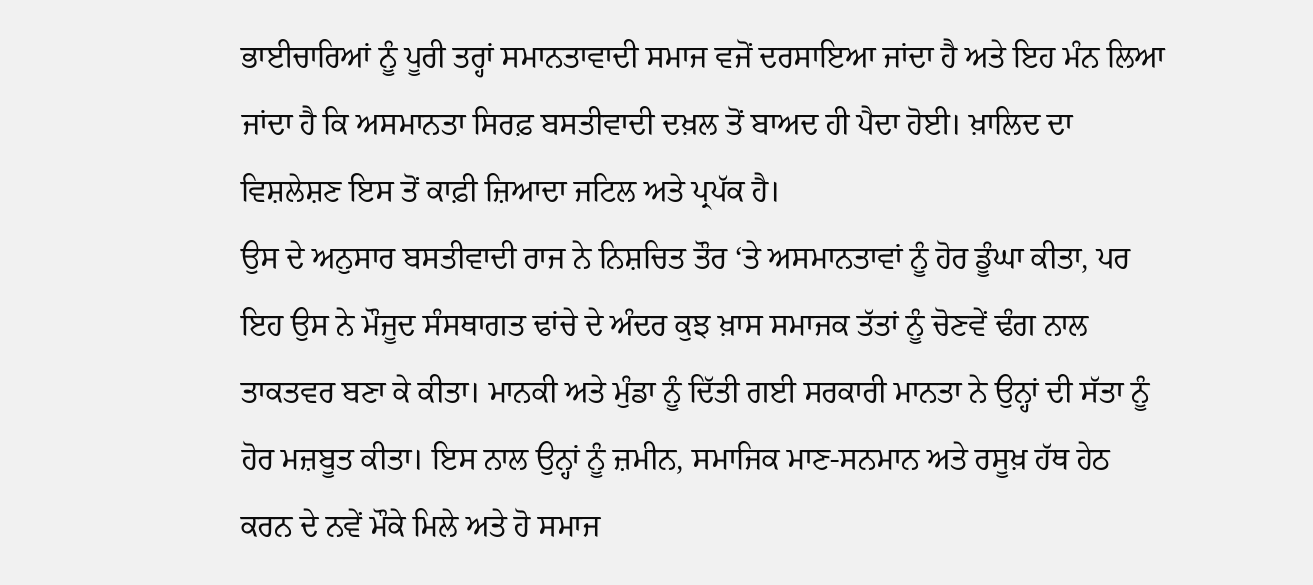ਭਾਈਚਾਰਿਆਂ ਨੂੰ ਪੂਰੀ ਤਰ੍ਹਾਂ ਸਮਾਨਤਾਵਾਦੀ ਸਮਾਜ ਵਜੋਂ ਦਰਸਾਇਆ ਜਾਂਦਾ ਹੈ ਅਤੇ ਇਹ ਮੰਨ ਲਿਆ ਜਾਂਦਾ ਹੈ ਕਿ ਅਸਮਾਨਤਾ ਸਿਰਫ਼ ਬਸਤੀਵਾਦੀ ਦਖ਼ਲ ਤੋਂ ਬਾਅਦ ਹੀ ਪੈਦਾ ਹੋਈ। ਖ਼ਾਲਿਦ ਦਾ ਵਿਸ਼ਲੇਸ਼ਣ ਇਸ ਤੋਂ ਕਾਫ਼ੀ ਜ਼ਿਆਦਾ ਜਟਿਲ ਅਤੇ ਪ੍ਰਪੱਕ ਹੈ।
ਉਸ ਦੇ ਅਨੁਸਾਰ ਬਸਤੀਵਾਦੀ ਰਾਜ ਨੇ ਨਿਸ਼ਚਿਤ ਤੌਰ ‘ਤੇ ਅਸਮਾਨਤਾਵਾਂ ਨੂੰ ਹੋਰ ਡੂੰਘਾ ਕੀਤਾ, ਪਰ ਇਹ ਉਸ ਨੇ ਮੌਜੂਦ ਸੰਸਥਾਗਤ ਢਾਂਚੇ ਦੇ ਅੰਦਰ ਕੁਝ ਖ਼ਾਸ ਸਮਾਜਕ ਤੱਤਾਂ ਨੂੰ ਚੋਣਵੇਂ ਢੰਗ ਨਾਲ ਤਾਕਤਵਰ ਬਣਾ ਕੇ ਕੀਤਾ। ਮਾਨਕੀ ਅਤੇ ਮੁੰਡਾ ਨੂੰ ਦਿੱਤੀ ਗਈ ਸਰਕਾਰੀ ਮਾਨਤਾ ਨੇ ਉਨ੍ਹਾਂ ਦੀ ਸੱਤਾ ਨੂੰ ਹੋਰ ਮਜ਼ਬੂਤ ਕੀਤਾ। ਇਸ ਨਾਲ ਉਨ੍ਹਾਂ ਨੂੰ ਜ਼ਮੀਨ, ਸਮਾਜਿਕ ਮਾਣ-ਸਨਮਾਨ ਅਤੇ ਰਸੂਖ਼ ਹੱਥ ਹੇਠ ਕਰਨ ਦੇ ਨਵੇਂ ਮੌਕੇ ਮਿਲੇ ਅਤੇ ਹੋ ਸਮਾਜ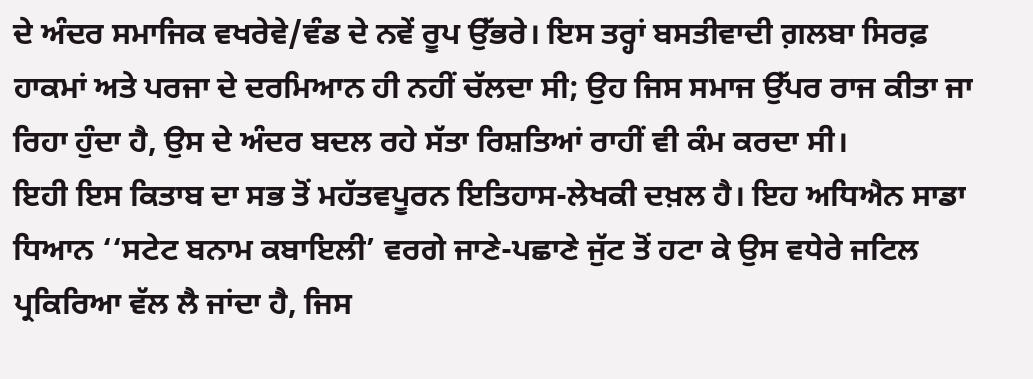ਦੇ ਅੰਦਰ ਸਮਾਜਿਕ ਵਖਰੇਵੇ/ਵੰਡ ਦੇ ਨਵੇਂ ਰੂਪ ਉੱਭਰੇ। ਇਸ ਤਰ੍ਹਾਂ ਬਸਤੀਵਾਦੀ ਗ਼ਲਬਾ ਸਿਰਫ਼ ਹਾਕਮਾਂ ਅਤੇ ਪਰਜਾ ਦੇ ਦਰਮਿਆਨ ਹੀ ਨਹੀਂ ਚੱਲਦਾ ਸੀ; ਉਹ ਜਿਸ ਸਮਾਜ ਉੱਪਰ ਰਾਜ ਕੀਤਾ ਜਾ ਰਿਹਾ ਹੁੰਦਾ ਹੈ, ਉਸ ਦੇ ਅੰਦਰ ਬਦਲ ਰਹੇ ਸੱਤਾ ਰਿਸ਼ਤਿਆਂ ਰਾਹੀਂ ਵੀ ਕੰਮ ਕਰਦਾ ਸੀ।
ਇਹੀ ਇਸ ਕਿਤਾਬ ਦਾ ਸਭ ਤੋਂ ਮਹੱਤਵਪੂਰਨ ਇਤਿਹਾਸ-ਲੇਖਕੀ ਦਖ਼ਲ ਹੈ। ਇਹ ਅਧਿਐਨ ਸਾਡਾ ਧਿਆਨ ‘‘ਸਟੇਟ ਬਨਾਮ ਕਬਾਇਲੀ’ ਵਰਗੇ ਜਾਣੇ-ਪਛਾਣੇ ਜੁੱਟ ਤੋਂ ਹਟਾ ਕੇ ਉਸ ਵਧੇਰੇ ਜਟਿਲ ਪ੍ਰਕਿਰਿਆ ਵੱਲ ਲੈ ਜਾਂਦਾ ਹੈ, ਜਿਸ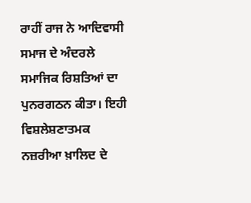ਰਾਹੀਂ ਰਾਜ ਨੇ ਆਦਿਵਾਸੀ ਸਮਾਜ ਦੇ ਅੰਦਰਲੇ ਸਮਾਜਿਕ ਰਿਸ਼ਤਿਆਂ ਦਾ ਪੁਨਰਗਠਨ ਕੀਤਾ। ਇਹੀ ਵਿਸ਼ਲੇਸ਼ਣਾਤਮਕ ਨਜ਼ਰੀਆ ਖ਼ਾਲਿਦ ਦੇ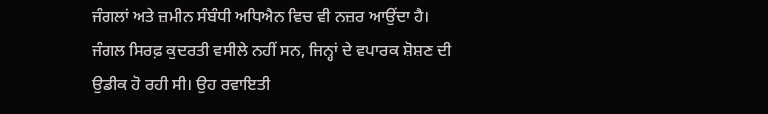ਜੰਗਲਾਂ ਅਤੇ ਜ਼ਮੀਨ ਸੰਬੰਧੀ ਅਧਿਐਨ ਵਿਚ ਵੀ ਨਜ਼ਰ ਆਉਂਦਾ ਹੈ।
ਜੰਗਲ ਸਿਰਫ਼ ਕੁਦਰਤੀ ਵਸੀਲੇ ਨਹੀਂ ਸਨ, ਜਿਨ੍ਹਾਂ ਦੇ ਵਪਾਰਕ ਸ਼ੋਸ਼ਣ ਦੀ ਉਡੀਕ ਹੋ ਰਹੀ ਸੀ। ਉਹ ਰਵਾਇਤੀ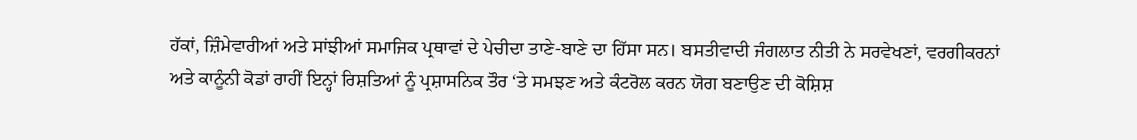ਹੱਕਾਂ, ਜ਼ਿੰਮੇਵਾਰੀਆਂ ਅਤੇ ਸਾਂਝੀਆਂ ਸਮਾਜਿਕ ਪ੍ਰਥਾਵਾਂ ਦੇ ਪੇਚੀਦਾ ਤਾਣੇ-ਬਾਣੇ ਦਾ ਹਿੱਸਾ ਸਨ। ਬਸਤੀਵਾਦੀ ਜੰਗਲਾਤ ਨੀਤੀ ਨੇ ਸਰਵੇਖਣਾਂ, ਵਰਗੀਕਰਨਾਂ ਅਤੇ ਕਾਨੂੰਨੀ ਕੋਡਾਂ ਰਾਹੀਂ ਇਨ੍ਹਾਂ ਰਿਸ਼ਤਿਆਂ ਨੂੰ ਪ੍ਰਸ਼ਾਸਨਿਕ ਤੌਰ ‘ਤੇ ਸਮਝਣ ਅਤੇ ਕੰਟਰੋਲ ਕਰਨ ਯੋਗ ਬਣਾਉਣ ਦੀ ਕੋਸ਼ਿਸ਼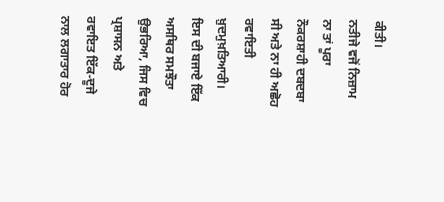ਕੀਤੀ।
ਨਤੀਜੇ ਵਜੋਂ ਨਿਜ਼ਾਮ ਨਾ ਤਾਂ ਪੂਰਾ ਨੌਕਰਸ਼ਾਹੀ ਦਬਦਬਾ ਸੀ ਅਤੇ ਨਾ ਹੀ ਅਛੋਹ ਰਵਾਇਤੀ ਖ਼ੁਦਮੁਖ਼ਤਿਆਰੀ। ਇਸ ਦੀ ਬਜਾਏ ਇੱਕ ਅਸਥਿਰ ਸਮਝੌਤਾ ਉਭਰਿਆ, ਜਿਸ ਵਿਚ ਪ੍ਰਸ਼ਾਸਨ ਅਤੇ ਰਵਾਇਤ ਇੱਕ-ਦੂਜੇ ਨਾਲ ਲਗਾਤਾਰ ਹੋਰ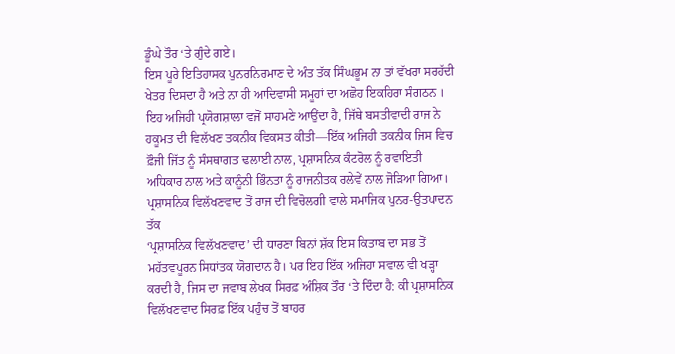ਡੂੰਘੇ ਤੌਰ ‘ਤੇ ਗੁੰਦੇ ਗਏ।
ਇਸ ਪੂਰੇ ਇਤਿਹਾਸਕ ਪੁਨਰਨਿਰਮਾਣ ਦੇ ਅੰਤ ਤੱਕ ਸਿੰਘਭੂਮ ਨਾ ਤਾਂ ਵੱਖਰਾ ਸਰਹੱਦੀ ਖੇਤਰ ਦਿਸਦਾ ਹੈ ਅਤੇ ਨਾ ਹੀ ਆਦਿਵਾਸੀ ਸਮੂਹਾਂ ਦਾ ਅਛੋਹ ਇਕਹਿਰਾ ਸੰਗਠਨ । ਇਹ ਅਜਿਹੀ ਪ੍ਰਯੋਗਸ਼ਾਲਾ ਵਜੋਂ ਸਾਹਮਣੇ ਆਉਂਦਾ ਹੈ, ਜਿੱਥੇ ਬਸਤੀਵਾਦੀ ਰਾਜ ਨੇ ਹਕੂਮਤ ਦੀ ਵਿਲੱਖਣ ਤਕਨੀਕ ਵਿਕਸਤ ਕੀਤੀ—ਇੱਕ ਅਜਿਹੀ ਤਕਨੀਕ ਜਿਸ ਵਿਚ ਫ਼ੌਜੀ ਜਿੱਤ ਨੂੰ ਸੰਸਥਾਗਤ ਢਲਾਈ ਨਾਲ, ਪ੍ਰਸ਼ਾਸਨਿਕ ਕੰਟਰੋਲ ਨੂੰ ਰਵਾਇਤੀ ਅਧਿਕਾਰ ਨਾਲ ਅਤੇ ਕਾਨੂੰਨੀ ਭਿੰਨਤਾ ਨੂੰ ਰਾਜਨੀਤਕ ਰਲੇਵੇਂ ਨਾਲ ਜੋੜਿਆ ਗਿਆ।
ਪ੍ਰਸ਼ਾਸਨਿਕ ਵਿਲੱਖਣਵਾਦ ਤੋਂ ਰਾਜ ਦੀ ਵਿਚੋਲਗੀ ਵਾਲੇ ਸਮਾਜਿਕ ਪੁਨਰ-ਉਤਪਾਦਨ ਤੱਕ
‘ਪ੍ਰਸ਼ਾਸਨਿਕ ਵਿਲੱਖਣਵਾਦ’ ਦੀ ਧਾਰਣਾ ਬਿਨਾਂ ਸ਼ੱਕ ਇਸ ਕਿਤਾਬ ਦਾ ਸਭ ਤੋਂ ਮਹੱਤਵਪੂਰਨ ਸਿਧਾਂਤਕ ਯੋਗਦਾਨ ਹੈ। ਪਰ ਇਹ ਇੱਕ ਅਜਿਹਾ ਸਵਾਲ ਵੀ ਖੜ੍ਹਾ ਕਰਦੀ ਹੈ, ਜਿਸ ਦਾ ਜਵਾਬ ਲੇਖਕ ਸਿਰਫ਼ ਅੰਸ਼ਿਕ ਤੌਰ ‘ਤੇ ਦਿੰਦਾ ਹੈ: ਕੀ ਪ੍ਰਸ਼ਾਸਨਿਕ ਵਿਲੱਖਣਵਾਦ ਸਿਰਫ਼ ਇੱਕ ਪਹੁੰਚ ਤੋਂ ਬਾਹਰ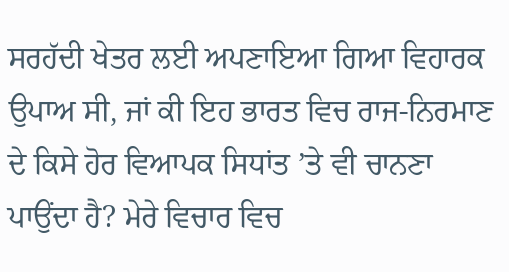ਸਰਹੱਦੀ ਖੇਤਰ ਲਈ ਅਪਣਾਇਆ ਗਿਆ ਵਿਹਾਰਕ ਉਪਾਅ ਸੀ, ਜਾਂ ਕੀ ਇਹ ਭਾਰਤ ਵਿਚ ਰਾਜ-ਨਿਰਮਾਣ ਦੇ ਕਿਸੇ ਹੋਰ ਵਿਆਪਕ ਸਿਧਾਂਤ ’ਤੇ ਵੀ ਚਾਨਣਾ ਪਾਉਂਦਾ ਹੈ? ਮੇਰੇ ਵਿਚਾਰ ਵਿਚ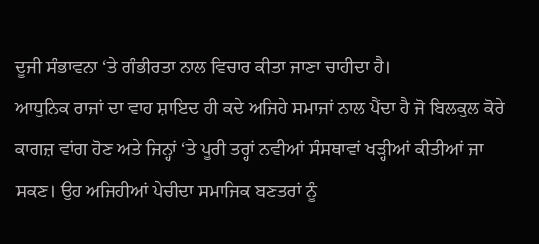ਦੂਜੀ ਸੰਭਾਵਨਾ ‘ਤੇ ਗੰਭੀਰਤਾ ਨਾਲ ਵਿਚਾਰ ਕੀਤਾ ਜਾਣਾ ਚਾਹੀਦਾ ਹੈ।
ਆਧੁਨਿਕ ਰਾਜਾਂ ਦਾ ਵਾਹ ਸ਼ਾਇਦ ਹੀ ਕਦੇ ਅਜਿਹੇ ਸਮਾਜਾਂ ਨਾਲ ਪੈਂਦਾ ਹੈ ਜੋ ਬਿਲਕੁਲ ਕੋਰੇ ਕਾਗਜ਼ ਵਾਂਗ ਹੋਣ ਅਤੇ ਜਿਨ੍ਹਾਂ ‘ਤੇ ਪੂਰੀ ਤਰ੍ਹਾਂ ਨਵੀਆਂ ਸੰਸਥਾਵਾਂ ਖੜ੍ਹੀਆਂ ਕੀਤੀਆਂ ਜਾ ਸਕਣ। ਉਹ ਅਜਿਹੀਆਂ ਪੇਚੀਦਾ ਸਮਾਜਿਕ ਬਣਤਰਾਂ ਨੂੰ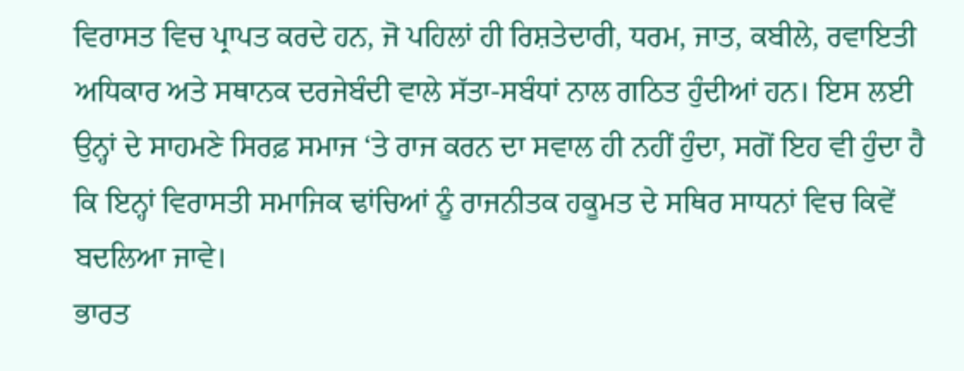ਵਿਰਾਸਤ ਵਿਚ ਪ੍ਰਾਪਤ ਕਰਦੇ ਹਨ, ਜੋ ਪਹਿਲਾਂ ਹੀ ਰਿਸ਼ਤੇਦਾਰੀ, ਧਰਮ, ਜਾਤ, ਕਬੀਲੇ, ਰਵਾਇਤੀ ਅਧਿਕਾਰ ਅਤੇ ਸਥਾਨਕ ਦਰਜੇਬੰਦੀ ਵਾਲੇ ਸੱਤਾ-ਸਬੰਧਾਂ ਨਾਲ ਗਠਿਤ ਹੁੰਦੀਆਂ ਹਨ। ਇਸ ਲਈ ਉਨ੍ਹਾਂ ਦੇ ਸਾਹਮਣੇ ਸਿਰਫ਼ ਸਮਾਜ ‘ਤੇ ਰਾਜ ਕਰਨ ਦਾ ਸਵਾਲ ਹੀ ਨਹੀਂ ਹੁੰਦਾ, ਸਗੋਂ ਇਹ ਵੀ ਹੁੰਦਾ ਹੈ ਕਿ ਇਨ੍ਹਾਂ ਵਿਰਾਸਤੀ ਸਮਾਜਿਕ ਢਾਂਚਿਆਂ ਨੂੰ ਰਾਜਨੀਤਕ ਹਕੂਮਤ ਦੇ ਸਥਿਰ ਸਾਧਨਾਂ ਵਿਚ ਕਿਵੇਂ ਬਦਲਿਆ ਜਾਵੇ।
ਭਾਰਤ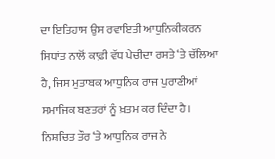ਦਾ ਇਤਿਹਾਸ ਉਸ ਰਵਾਇਤੀ ਆਧੁਨਿਕੀਕਰਨ ਸਿਧਾਂਤ ਨਾਲੋਂ ਕਾਫ਼ੀ ਵੱਧ ਪੇਚੀਦਾ ਰਸਤੇ ‘ਤੇ ਚੱਲਿਆ ਹੈ, ਜਿਸ ਮੁਤਾਬਕ ਆਧੁਨਿਕ ਰਾਜ ਪੁਰਾਣੀਆਂ ਸਮਾਜਿਕ ਬਣਤਰਾਂ ਨੂੰ ਖ਼ਤਮ ਕਰ ਦਿੰਦਾ ਹੈ। ਨਿਸ਼ਚਿਤ ਤੌਰ ‘ਤੇ ਆਧੁਨਿਕ ਰਾਜ ਨੇ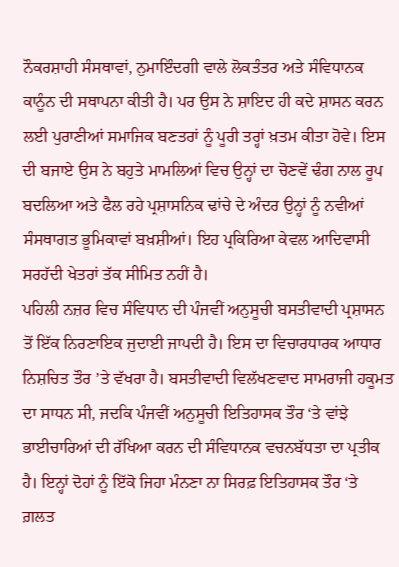ਨੌਕਰਸ਼ਾਹੀ ਸੰਸਥਾਵਾਂ, ਨੁਮਾਇੰਦਗੀ ਵਾਲੇ ਲੋਕਤੰਤਰ ਅਤੇ ਸੰਵਿਧਾਨਕ ਕਾਨੂੰਨ ਦੀ ਸਥਾਪਨਾ ਕੀਤੀ ਹੈ। ਪਰ ਉਸ ਨੇ ਸ਼ਾਇਦ ਹੀ ਕਦੇ ਸ਼ਾਸਨ ਕਰਨ ਲਈ ਪੁਰਾਣੀਆਂ ਸਮਾਜਿਕ ਬਣਤਰਾਂ ਨੂੰ ਪੂਰੀ ਤਰ੍ਹਾਂ ਖ਼ਤਮ ਕੀਤਾ ਹੋਵੇ। ਇਸ ਦੀ ਬਜਾਏ ਉਸ ਨੇ ਬਹੁਤੇ ਮਾਮਲਿਆਂ ਵਿਚ ਉਨ੍ਹਾਂ ਦਾ ਚੋਣਵੇਂ ਢੰਗ ਨਾਲ ਰੂਪ ਬਦਲਿਆ ਅਤੇ ਫੈਲ ਰਹੇ ਪ੍ਰਸ਼ਾਸਨਿਕ ਢਾਂਚੇ ਦੇ ਅੰਦਰ ਉਨ੍ਹਾਂ ਨੂੰ ਨਵੀਆਂ ਸੰਸਥਾਗਤ ਭੂਮਿਕਾਵਾਂ ਬਖ਼ਸ਼ੀਆਂ। ਇਹ ਪ੍ਰਕਿਰਿਆ ਕੇਵਲ ਆਦਿਵਾਸੀ ਸਰਹੱਦੀ ਖੇਤਰਾਂ ਤੱਕ ਸੀਮਿਤ ਨਹੀਂ ਹੈ।
ਪਹਿਲੀ ਨਜ਼ਰ ਵਿਚ ਸੰਵਿਧਾਨ ਦੀ ਪੰਜਵੀਂ ਅਨੁਸੂਚੀ ਬਸਤੀਵਾਦੀ ਪ੍ਰਸ਼ਾਸਨ ਤੋਂ ਇੱਕ ਨਿਰਣਾਇਕ ਜੁਦਾਈ ਜਾਪਦੀ ਹੈ। ਇਸ ਦਾ ਵਿਚਾਰਧਾਰਕ ਆਧਾਰ ਨਿਸ਼ਚਿਤ ਤੌਰ ’ਤੇ ਵੱਖਰਾ ਹੈ। ਬਸਤੀਵਾਦੀ ਵਿਲੱਖਣਵਾਦ ਸਾਮਰਾਜੀ ਹਕੂਮਤ ਦਾ ਸਾਧਨ ਸੀ, ਜਦਕਿ ਪੰਜਵੀਂ ਅਨੁਸੂਚੀ ਇਤਿਹਾਸਕ ਤੌਰ ‘ਤੇ ਵਾਂਝੇ ਭਾਈਚਾਰਿਆਂ ਦੀ ਰੱਖਿਆ ਕਰਨ ਦੀ ਸੰਵਿਧਾਨਕ ਵਚਨਬੱਧਤਾ ਦਾ ਪ੍ਰਤੀਕ ਹੈ। ਇਨ੍ਹਾਂ ਦੋਹਾਂ ਨੂੰ ਇੱਕੋ ਜਿਹਾ ਮੰਨਣਾ ਨਾ ਸਿਰਫ਼ ਇਤਿਹਾਸਕ ਤੌਰ ‘ਤੇ ਗ਼ਲਤ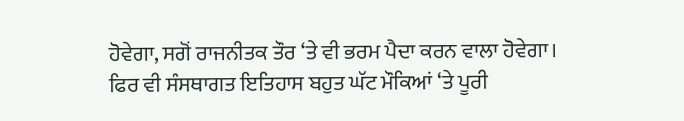ਹੋਵੇਗਾ, ਸਗੋਂ ਰਾਜਨੀਤਕ ਤੌਰ ‘ਤੇ ਵੀ ਭਰਮ ਪੈਦਾ ਕਰਨ ਵਾਲਾ ਹੋਵੇਗਾ। ਫਿਰ ਵੀ ਸੰਸਥਾਗਤ ਇਤਿਹਾਸ ਬਹੁਤ ਘੱਟ ਮੌਕਿਆਂ ‘ਤੇ ਪੂਰੀ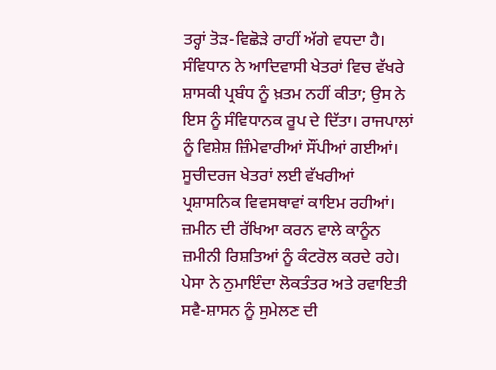ਤਰ੍ਹਾਂ ਤੋੜ-ਵਿਛੋੜੇ ਰਾਹੀਂ ਅੱਗੇ ਵਧਦਾ ਹੈ।
ਸੰਵਿਧਾਨ ਨੇ ਆਦਿਵਾਸੀ ਖੇਤਰਾਂ ਵਿਚ ਵੱਖਰੇ ਸ਼ਾਸਕੀ ਪ੍ਰਬੰਧ ਨੂੰ ਖ਼ਤਮ ਨਹੀਂ ਕੀਤਾ; ਉਸ ਨੇ ਇਸ ਨੂੰ ਸੰਵਿਧਾਨਕ ਰੂਪ ਦੇ ਦਿੱਤਾ। ਰਾਜਪਾਲਾਂ ਨੂੰ ਵਿਸ਼ੇਸ਼ ਜ਼ਿੰਮੇਵਾਰੀਆਂ ਸੌਂਪੀਆਂ ਗਈਆਂ। ਸੂਚੀਦਰਜ ਖੇਤਰਾਂ ਲਈ ਵੱਖਰੀਆਂ ਪ੍ਰਸ਼ਾਸਨਿਕ ਵਿਵਸਥਾਵਾਂ ਕਾਇਮ ਰਹੀਆਂ। ਜ਼ਮੀਨ ਦੀ ਰੱਖਿਆ ਕਰਨ ਵਾਲੇ ਕਾਨੂੰਨ ਜ਼ਮੀਨੀ ਰਿਸ਼ਤਿਆਂ ਨੂੰ ਕੰਟਰੋਲ ਕਰਦੇ ਰਹੇ। ਪੇਸਾ ਨੇ ਨੁਮਾਇੰਦਾ ਲੋਕਤੰਤਰ ਅਤੇ ਰਵਾਇਤੀ ਸਵੈ-ਸ਼ਾਸਨ ਨੂੰ ਸੁਮੇਲਣ ਦੀ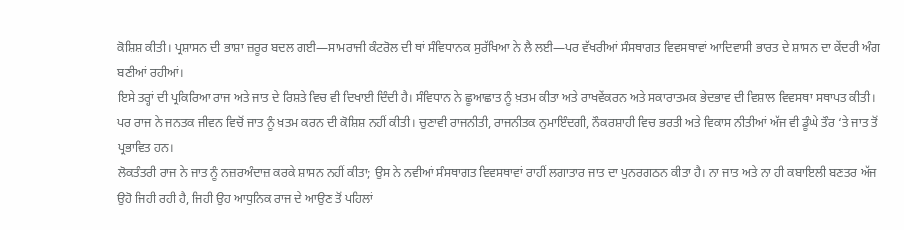ਕੋਸ਼ਿਸ਼ ਕੀਤੀ। ਪ੍ਰਸ਼ਾਸਨ ਦੀ ਭਾਸ਼ਾ ਜ਼ਰੂਰ ਬਦਲ ਗਈ—ਸਾਮਰਾਜੀ ਕੰਟਰੋਲ ਦੀ ਥਾਂ ਸੰਵਿਧਾਨਕ ਸੁਰੱਖਿਆ ਨੇ ਲੈ ਲਈ—ਪਰ ਵੱਖਰੀਆਂ ਸੰਸਥਾਗਤ ਵਿਵਸਥਾਵਾਂ ਆਦਿਵਾਸੀ ਭਾਰਤ ਦੇ ਸ਼ਾਸਨ ਦਾ ਕੇਂਦਰੀ ਅੰਗ ਬਣੀਆਂ ਰਹੀਆਂ।
ਇਸੇ ਤਰ੍ਹਾਂ ਦੀ ਪ੍ਰਕਿਰਿਆ ਰਾਜ ਅਤੇ ਜਾਤ ਦੇ ਰਿਸ਼ਤੇ ਵਿਚ ਵੀ ਦਿਖਾਈ ਦਿੰਦੀ ਹੈ। ਸੰਵਿਧਾਨ ਨੇ ਛੂਆਛਾਤ ਨੂੰ ਖ਼ਤਮ ਕੀਤਾ ਅਤੇ ਰਾਖਵੇਂਕਰਨ ਅਤੇ ਸਕਾਰਾਤਮਕ ਭੇਦਭਾਵ ਦੀ ਵਿਸ਼ਾਲ ਵਿਵਸਥਾ ਸਥਾਪਤ ਕੀਤੀ। ਪਰ ਰਾਜ ਨੇ ਜਨਤਕ ਜੀਵਨ ਵਿਚੋਂ ਜਾਤ ਨੂੰ ਖ਼ਤਮ ਕਰਨ ਦੀ ਕੋਸ਼ਿਸ਼ ਨਹੀਂ ਕੀਤੀ। ਚੁਣਾਵੀ ਰਾਜਨੀਤੀ, ਰਾਜਨੀਤਕ ਨੁਮਾਇੰਦਗੀ, ਨੌਕਰਸ਼ਾਹੀ ਵਿਚ ਭਰਤੀ ਅਤੇ ਵਿਕਾਸ ਨੀਤੀਆਂ ਅੱਜ ਵੀ ਡੂੰਘੇ ਤੌਰ ‘ਤੇ ਜਾਤ ਤੋਂ ਪ੍ਰਭਾਵਿਤ ਹਨ।
ਲੋਕਤੰਤਰੀ ਰਾਜ ਨੇ ਜਾਤ ਨੂੰ ਨਜ਼ਰਅੰਦਾਜ਼ ਕਰਕੇ ਸ਼ਾਸਨ ਨਹੀਂ ਕੀਤਾ; ਉਸ ਨੇ ਨਵੀਆਂ ਸੰਸਥਾਗਤ ਵਿਵਸਥਾਵਾਂ ਰਾਹੀਂ ਲਗਾਤਾਰ ਜਾਤ ਦਾ ਪੁਨਰਗਠਨ ਕੀਤਾ ਹੈ। ਨਾ ਜਾਤ ਅਤੇ ਨਾ ਹੀ ਕਬਾਇਲੀ ਬਣਤਰ ਅੱਜ ਉਹੋ ਜਿਹੀ ਰਹੀ ਹੈ, ਜਿਹੀ ਉਹ ਆਧੁਨਿਕ ਰਾਜ ਦੇ ਆਉਣ ਤੋਂ ਪਹਿਲਾਂ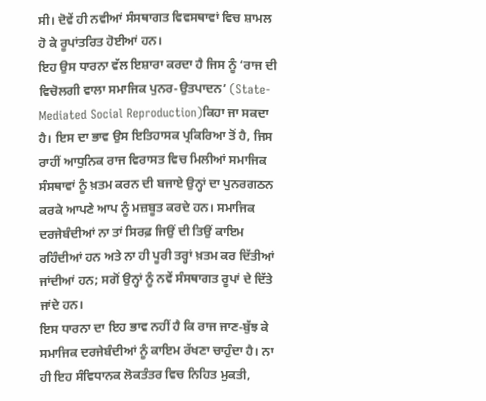ਸੀ। ਦੋਵੇਂ ਹੀ ਨਵੀਆਂ ਸੰਸਥਾਗਤ ਵਿਵਸਥਾਵਾਂ ਵਿਚ ਸ਼ਾਮਲ ਹੋ ਕੇ ਰੂਪਾਂਤਰਿਤ ਹੋਈਆਂ ਹਨ।
ਇਹ ਉਸ ਧਾਰਨਾ ਵੱਲ ਇਸ਼ਾਰਾ ਕਰਦਾ ਹੈ ਜਿਸ ਨੂੰ ‘ਰਾਜ ਦੀ ਵਿਚੋਲਗੀ ਵਾਲਾ ਸਮਾਜਿਕ ਪੁਨਰ-ਉਤਪਾਦਨ’ (State-Mediated Social Reproduction)ਕਿਹਾ ਜਾ ਸਕਦਾ ਹੈ। ਇਸ ਦਾ ਭਾਵ ਉਸ ਇਤਿਹਾਸਕ ਪ੍ਰਕਿਰਿਆ ਤੋਂ ਹੈ, ਜਿਸ ਰਾਹੀਂ ਆਧੁਨਿਕ ਰਾਜ ਵਿਰਾਸਤ ਵਿਚ ਮਿਲੀਆਂ ਸਮਾਜਿਕ ਸੰਸਥਾਵਾਂ ਨੂੰ ਖ਼ਤਮ ਕਰਨ ਦੀ ਬਜਾਏ ਉਨ੍ਹਾਂ ਦਾ ਪੁਨਰਗਠਨ ਕਰਕੇ ਆਪਣੇ ਆਪ ਨੂੰ ਮਜ਼ਬੂਤ ਕਰਦੇ ਹਨ। ਸਮਾਜਿਕ ਦਰਜੇਬੰਦੀਆਂ ਨਾ ਤਾਂ ਸਿਰਫ਼ ਜਿਉਂ ਦੀ ਤਿਉਂ ਕਾਇਮ ਰਹਿੰਦੀਆਂ ਹਨ ਅਤੇ ਨਾ ਹੀ ਪੂਰੀ ਤਰ੍ਹਾਂ ਖ਼ਤਮ ਕਰ ਦਿੱਤੀਆਂ ਜਾਂਦੀਆਂ ਹਨ; ਸਗੋਂ ਉਨ੍ਹਾਂ ਨੂੰ ਨਵੇਂ ਸੰਸਥਾਗਤ ਰੂਪਾਂ ਦੇ ਦਿੱਤੇ ਜਾਂਦੇ ਹਨ।
ਇਸ ਧਾਰਨਾ ਦਾ ਇਹ ਭਾਵ ਨਹੀਂ ਹੈ ਕਿ ਰਾਜ ਜਾਣ-ਬੁੱਝ ਕੇ ਸਮਾਜਿਕ ਦਰਜੇਬੰਦੀਆਂ ਨੂੰ ਕਾਇਮ ਰੱਖਣਾ ਚਾਹੁੰਦਾ ਹੈ। ਨਾ ਹੀ ਇਹ ਸੰਵਿਧਾਨਕ ਲੋਕਤੰਤਰ ਵਿਚ ਨਿਹਿਤ ਮੁਕਤੀ,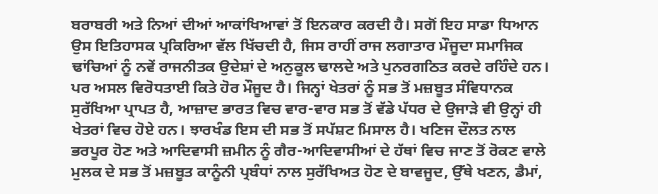ਬਰਾਬਰੀ ਅਤੇ ਨਿਆਂ ਦੀਆਂ ਆਕਾਂਖਿਆਵਾਂ ਤੋਂ ਇਨਕਾਰ ਕਰਦੀ ਹੈ। ਸਗੋਂ ਇਹ ਸਾਡਾ ਧਿਆਨ ਉਸ ਇਤਿਹਾਸਕ ਪ੍ਰਕਿਰਿਆ ਵੱਲ ਖਿੱਚਦੀ ਹੈ, ਜਿਸ ਰਾਹੀਂ ਰਾਜ ਲਗਾਤਾਰ ਮੌਜੂਦਾ ਸਮਾਜਿਕ ਢਾਂਚਿਆਂ ਨੂੰ ਨਵੇਂ ਰਾਜਨੀਤਕ ਉਦੇਸ਼ਾਂ ਦੇ ਅਨੁਕੂਲ ਢਾਲਦੇ ਅਤੇ ਪੁਨਰਗਠਿਤ ਕਰਦੇ ਰਹਿੰਦੇ ਹਨ।
ਪਰ ਅਸਲ ਵਿਰੋਧਤਾਈ ਕਿਤੇ ਹੋਰ ਮੌਜੂਦ ਹੈ। ਜਿਨ੍ਹਾਂ ਖੇਤਰਾਂ ਨੂੰ ਸਭ ਤੋਂ ਮਜ਼ਬੂਤ ਸੰਵਿਧਾਨਕ ਸੁਰੱਖਿਆ ਪ੍ਰਾਪਤ ਹੈ, ਆਜ਼ਾਦ ਭਾਰਤ ਵਿਚ ਵਾਰ-ਵਾਰ ਸਭ ਤੋਂ ਵੱਡੇ ਪੱਧਰ ਦੇ ਉਜਾੜੇ ਵੀ ਉਨ੍ਹਾਂ ਹੀ ਖੇਤਰਾਂ ਵਿਚ ਹੋਏ ਹਨ। ਝਾਰਖੰਡ ਇਸ ਦੀ ਸਭ ਤੋਂ ਸਪੱਸ਼ਟ ਮਿਸਾਲ ਹੈ। ਖਣਿਜ ਦੌਲਤ ਨਾਲ ਭਰਪੂਰ ਹੋਣ ਅਤੇ ਆਦਿਵਾਸੀ ਜ਼ਮੀਨ ਨੂੰ ਗੈਰ-ਆਦਿਵਾਸੀਆਂ ਦੇ ਹੱਥਾਂ ਵਿਚ ਜਾਣ ਤੋਂ ਰੋਕਣ ਵਾਲੇ ਮੁਲਕ ਦੇ ਸਭ ਤੋਂ ਮਜ਼ਬੂਤ ਕਾਨੂੰਨੀ ਪ੍ਰਬੰਧਾਂ ਨਾਲ ਸੁਰੱਖਿਅਤ ਹੋਣ ਦੇ ਬਾਵਜੂਦ, ਉੱਥੇ ਖਣਨ, ਡੈਮਾਂ,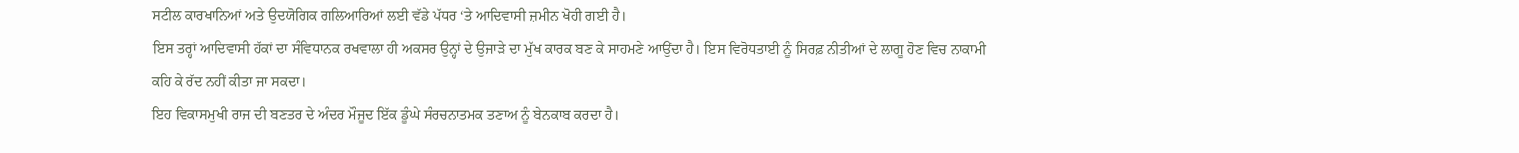ਸਟੀਲ ਕਾਰਖਾਨਿਆਂ ਅਤੇ ਉਦਯੋਗਿਕ ਗਲਿਆਰਿਆਂ ਲਈ ਵੱਡੇ ਪੱਧਰ ‘ਤੇ ਆਦਿਵਾਸੀ ਜ਼ਮੀਨ ਖੋਹੀ ਗਈ ਹੈ।
ਇਸ ਤਰ੍ਹਾਂ ਆਦਿਵਾਸੀ ਹੱਕਾਂ ਦਾ ਸੰਵਿਧਾਨਕ ਰਖਵਾਲਾ ਹੀ ਅਕਸਰ ਉਨ੍ਹਾਂ ਦੇ ਉਜਾੜੇ ਦਾ ਮੁੱਖ ਕਾਰਕ ਬਣ ਕੇ ਸਾਹਮਣੇ ਆਉਂਦਾ ਹੈ। ਇਸ ਵਿਰੋਧਤਾਈ ਨੂੰ ਸਿਰਫ਼ ਨੀਤੀਆਂ ਦੇ ਲਾਗੂ ਹੋਣ ਵਿਚ ਨਾਕਾਮੀ ਕਹਿ ਕੇ ਰੱਦ ਨਹੀਂ ਕੀਤਾ ਜਾ ਸਕਦਾ।
ਇਹ ਵਿਕਾਸਮੁਖੀ ਰਾਜ ਦੀ ਬਣਤਰ ਦੇ ਅੰਦਰ ਮੌਜੂਦ ਇੱਕ ਡੂੰਘੇ ਸੰਰਚਨਾਤਮਕ ਤਣਾਅ ਨੂੰ ਬੇਨਕਾਬ ਕਰਦਾ ਹੈ।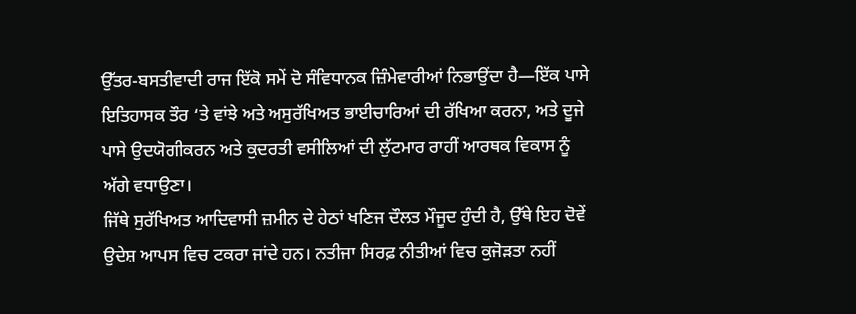ਉੱਤਰ-ਬਸਤੀਵਾਦੀ ਰਾਜ ਇੱਕੋ ਸਮੇਂ ਦੋ ਸੰਵਿਧਾਨਕ ਜ਼ਿੰਮੇਵਾਰੀਆਂ ਨਿਭਾਉਂਦਾ ਹੈ—ਇੱਕ ਪਾਸੇ ਇਤਿਹਾਸਕ ਤੌਰ ‘ਤੇ ਵਾਂਝੇ ਅਤੇ ਅਸੁਰੱਖਿਅਤ ਭਾਈਚਾਰਿਆਂ ਦੀ ਰੱਖਿਆ ਕਰਨਾ, ਅਤੇ ਦੂਜੇ ਪਾਸੇ ਉਦਯੋਗੀਕਰਨ ਅਤੇ ਕੁਦਰਤੀ ਵਸੀਲਿਆਂ ਦੀ ਲੁੱਟਮਾਰ ਰਾਹੀਂ ਆਰਥਕ ਵਿਕਾਸ ਨੂੰ ਅੱਗੇ ਵਧਾਉਣਾ।
ਜਿੱਥੇ ਸੁਰੱਖਿਅਤ ਆਦਿਵਾਸੀ ਜ਼ਮੀਨ ਦੇ ਹੇਠਾਂ ਖਣਿਜ ਦੌਲਤ ਮੌਜੂਦ ਹੁੰਦੀ ਹੈ, ਉੱਥੇ ਇਹ ਦੋਵੇਂ ਉਦੇਸ਼ ਆਪਸ ਵਿਚ ਟਕਰਾ ਜਾਂਦੇ ਹਨ। ਨਤੀਜਾ ਸਿਰਫ਼ ਨੀਤੀਆਂ ਵਿਚ ਕੁਜੋੜਤਾ ਨਹੀਂ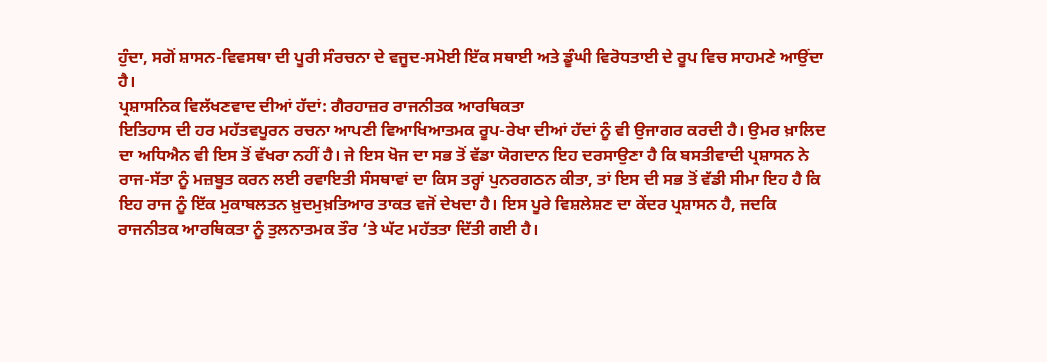ਹੁੰਦਾ, ਸਗੋਂ ਸ਼ਾਸਨ-ਵਿਵਸਥਾ ਦੀ ਪੂਰੀ ਸੰਰਚਨਾ ਦੇ ਵਜੂਦ-ਸਮੋਈ ਇੱਕ ਸਥਾਈ ਅਤੇ ਡੂੰਘੀ ਵਿਰੋਧਤਾਈ ਦੇ ਰੂਪ ਵਿਚ ਸਾਹਮਣੇ ਆਉਂਦਾ ਹੈ।
ਪ੍ਰਸ਼ਾਸਨਿਕ ਵਿਲੱਖਣਵਾਦ ਦੀਆਂ ਹੱਦਾਂ: ਗੈਰਹਾਜ਼ਰ ਰਾਜਨੀਤਕ ਆਰਥਿਕਤਾ
ਇਤਿਹਾਸ ਦੀ ਹਰ ਮਹੱਤਵਪੂਰਨ ਰਚਨਾ ਆਪਣੀ ਵਿਆਖਿਆਤਮਕ ਰੂਪ-ਰੇਖਾ ਦੀਆਂ ਹੱਦਾਂ ਨੂੰ ਵੀ ਉਜਾਗਰ ਕਰਦੀ ਹੈ। ਉਮਰ ਖ਼ਾਲਿਦ ਦਾ ਅਧਿਐਨ ਵੀ ਇਸ ਤੋਂ ਵੱਖਰਾ ਨਹੀਂ ਹੈ। ਜੇ ਇਸ ਖੋਜ ਦਾ ਸਭ ਤੋਂ ਵੱਡਾ ਯੋਗਦਾਨ ਇਹ ਦਰਸਾਉਣਾ ਹੈ ਕਿ ਬਸਤੀਵਾਦੀ ਪ੍ਰਸ਼ਾਸਨ ਨੇ ਰਾਜ-ਸੱਤਾ ਨੂੰ ਮਜ਼ਬੂਤ ਕਰਨ ਲਈ ਰਵਾਇਤੀ ਸੰਸਥਾਵਾਂ ਦਾ ਕਿਸ ਤਰ੍ਹਾਂ ਪੁਨਰਗਠਨ ਕੀਤਾ, ਤਾਂ ਇਸ ਦੀ ਸਭ ਤੋਂ ਵੱਡੀ ਸੀਮਾ ਇਹ ਹੈ ਕਿ ਇਹ ਰਾਜ ਨੂੰ ਇੱਕ ਮੁਕਾਬਲਤਨ ਖ਼ੁਦਮੁਖ਼ਤਿਆਰ ਤਾਕਤ ਵਜੋਂ ਦੇਖਦਾ ਹੈ। ਇਸ ਪੂਰੇ ਵਿਸ਼ਲੇਸ਼ਣ ਦਾ ਕੇਂਦਰ ਪ੍ਰਸ਼ਾਸਨ ਹੈ, ਜਦਕਿ ਰਾਜਨੀਤਕ ਆਰਥਿਕਤਾ ਨੂੰ ਤੁਲਨਾਤਮਕ ਤੌਰ ‘ਤੇ ਘੱਟ ਮਹੱਤਤਾ ਦਿੱਤੀ ਗਈ ਹੈ।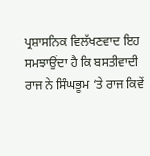ਪ੍ਰਸ਼ਾਸਨਿਕ ਵਿਲੱਖਣਵਾਦ ਇਹ ਸਮਝਾਉਂਦਾ ਹੈ ਕਿ ਬਸਤੀਵਾਦੀ ਰਾਜ ਨੇ ਸਿੰਘਭੂਮ ‘ਤੇ ਰਾਜ ਕਿਵੇਂ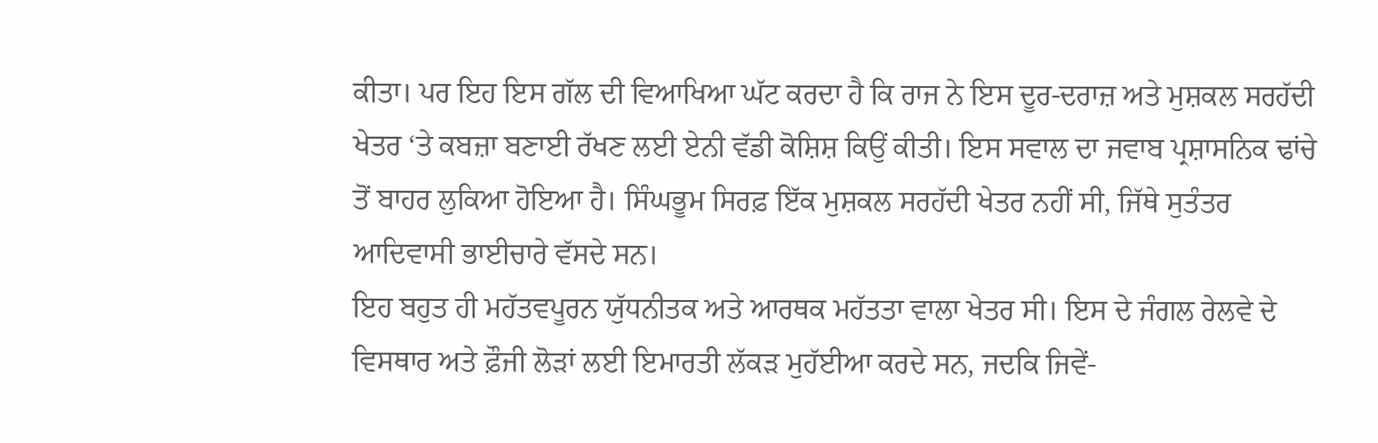ਕੀਤਾ। ਪਰ ਇਹ ਇਸ ਗੱਲ ਦੀ ਵਿਆਖਿਆ ਘੱਟ ਕਰਦਾ ਹੈ ਕਿ ਰਾਜ ਨੇ ਇਸ ਦੂਰ-ਦਰਾਜ਼ ਅਤੇ ਮੁਸ਼ਕਲ ਸਰਹੱਦੀ ਖੇਤਰ ‘ਤੇ ਕਬਜ਼ਾ ਬਣਾਈ ਰੱਖਣ ਲਈ ਏਨੀ ਵੱਡੀ ਕੋਸ਼ਿਸ਼ ਕਿਉਂ ਕੀਤੀ। ਇਸ ਸਵਾਲ ਦਾ ਜਵਾਬ ਪ੍ਰਸ਼ਾਸਨਿਕ ਢਾਂਚੇ ਤੋਂ ਬਾਹਰ ਲੁਕਿਆ ਹੋਇਆ ਹੈ। ਸਿੰਘਭੂਮ ਸਿਰਫ਼ ਇੱਕ ਮੁਸ਼ਕਲ ਸਰਹੱਦੀ ਖੇਤਰ ਨਹੀਂ ਸੀ, ਜਿੱਥੇ ਸੁਤੰਤਰ ਆਦਿਵਾਸੀ ਭਾਈਚਾਰੇ ਵੱਸਦੇ ਸਨ।
ਇਹ ਬਹੁਤ ਹੀ ਮਹੱਤਵਪੂਰਨ ਯੁੱਧਨੀਤਕ ਅਤੇ ਆਰਥਕ ਮਹੱਤਤਾ ਵਾਲਾ ਖੇਤਰ ਸੀ। ਇਸ ਦੇ ਜੰਗਲ ਰੇਲਵੇ ਦੇ ਵਿਸਥਾਰ ਅਤੇ ਫ਼ੌਜੀ ਲੋੜਾਂ ਲਈ ਇਮਾਰਤੀ ਲੱਕੜ ਮੁਹੱਈਆ ਕਰਦੇ ਸਨ, ਜਦਕਿ ਜਿਵੇਂ-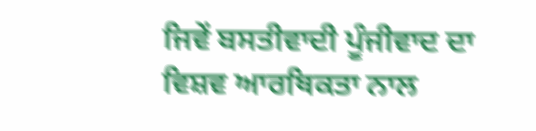ਜਿਵੇਂ ਬਸਤੀਵਾਦੀ ਪੂੰਜੀਵਾਦ ਦਾ ਵਿਸ਼ਵ ਆਰਥਿਕਤਾ ਨਾਲ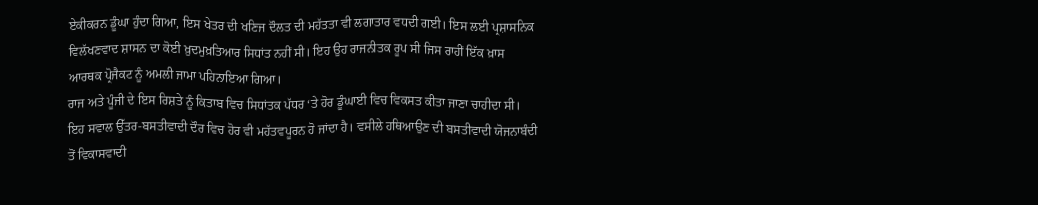ਏਕੀਕਰਨ ਡੂੰਘਾ ਹੁੰਦਾ ਗਿਆ, ਇਸ ਖੇਤਰ ਦੀ ਖਣਿਜ ਦੌਲਤ ਦੀ ਮਹੱਤਤਾ ਵੀ ਲਗਾਤਾਰ ਵਧਦੀ ਗਈ। ਇਸ ਲਈ ਪ੍ਰਸ਼ਾਸਨਿਕ ਵਿਲੱਖਣਵਾਦ ਸ਼ਾਸਨ ਦਾ ਕੋਈ ਖ਼ੁਦਮੁਖ਼ਤਿਆਰ ਸਿਧਾਂਤ ਨਹੀਂ ਸੀ। ਇਹ ਉਹ ਰਾਜਨੀਤਕ ਰੂਪ ਸੀ ਜਿਸ ਰਾਹੀਂ ਇੱਕ ਖ਼ਾਸ ਆਰਥਕ ਪ੍ਰੋਜੈਕਟ ਨੂੰ ਅਮਲੀ ਜਾਮਾ ਪਹਿਨਾਇਆ ਗਿਆ।
ਰਾਜ ਅਤੇ ਪੂੰਜੀ ਦੇ ਇਸ ਰਿਸ਼ਤੇ ਨੂੰ ਕਿਤਾਬ ਵਿਚ ਸਿਧਾਂਤਕ ਪੱਧਰ ‘ਤੇ ਹੋਰ ਡੂੰਘਾਈ ਵਿਚ ਵਿਕਸਤ ਕੀਤਾ ਜਾਣਾ ਚਾਹੀਦਾ ਸੀ। ਇਹ ਸਵਾਲ ਉੱਤਰ-ਬਸਤੀਵਾਦੀ ਦੌਰ ਵਿਚ ਹੋਰ ਵੀ ਮਹੱਤਵਪੂਰਨ ਹੋ ਜਾਂਦਾ ਹੈ। ਵਸੀਲੇ ਹਥਿਆਉਣ ਦੀ ਬਸਤੀਵਾਦੀ ਯੋਜਨਾਬੰਦੀ ਤੋਂ ਵਿਕਾਸਵਾਦੀ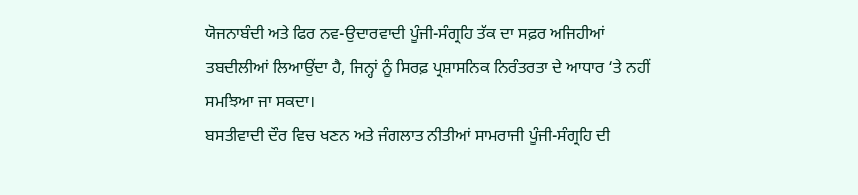ਯੋਜਨਾਬੰਦੀ ਅਤੇ ਫਿਰ ਨਵ-ਉਦਾਰਵਾਦੀ ਪੂੰਜੀ-ਸੰਗ੍ਰਹਿ ਤੱਕ ਦਾ ਸਫ਼ਰ ਅਜਿਹੀਆਂ ਤਬਦੀਲੀਆਂ ਲਿਆਉਂਦਾ ਹੈ, ਜਿਨ੍ਹਾਂ ਨੂੰ ਸਿਰਫ਼ ਪ੍ਰਸ਼ਾਸਨਿਕ ਨਿਰੰਤਰਤਾ ਦੇ ਆਧਾਰ ‘ਤੇ ਨਹੀਂ ਸਮਝਿਆ ਜਾ ਸਕਦਾ।
ਬਸਤੀਵਾਦੀ ਦੌਰ ਵਿਚ ਖਣਨ ਅਤੇ ਜੰਗਲਾਤ ਨੀਤੀਆਂ ਸਾਮਰਾਜੀ ਪੂੰਜੀ-ਸੰਗ੍ਰਹਿ ਦੀ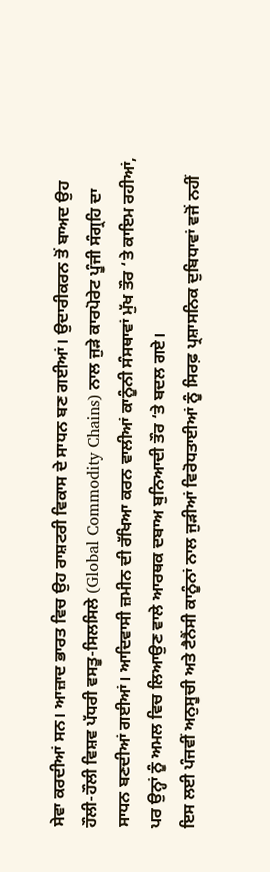ਸੇਵਾ ਕਰਦੀਆਂ ਸਨ। ਆਜ਼ਾਦ ਭਾਰਤ ਵਿਚ ਉਹ ਰਾਸ਼ਟਰੀ ਵਿਕਾਸ ਦੇ ਸਾਧਨ ਬਣ ਗਈਆਂ। ਉਦਾਰੀਕਰਨ ਤੋਂ ਬਾਅਦ ਉਹ ਹੌਲੀ-ਹੌਲੀ ਵਿਸ਼ਵ ਪੱਧਰੀ ਵਸਤੂ-ਸਿਲਸਿਲੇ (Global Commodity Chains) ਨਾਲ ਜੁੜੇ ਕਾਰਪੋਰੇਟ ਪੂੰਜੀ ਸੰਗ੍ਰਹਿ ਦਾ ਸਾਧਨ ਬਣਦੀਆਂ ਗਈਆਂ। ਆਦਿਵਾਸੀ ਜ਼ਮੀਨ ਦੀ ਰੱਖਿਆ ਕਰਨ ਵਾਲੀਆਂ ਕਾਨੂੰਨੀ ਸੰਸਥਾਵਾਂ ਮੁੱਖ ਤੌਰ ‘ਤੇ ਕਾਇਮ ਰਹੀਆਂ, ਪਰ ਉਨ੍ਹਾਂ ਨੂੰ ਅਮਲ ਵਿਚ ਲਿਆਉਣ ਵਾਲੇ ਆਰਥਕ ਦਬਾਅ ਬੁਨਿਆਦੀ ਤੌਰ ‘ਤੇ ਬਦਲ ਗਏ।
ਇਸ ਲਈ ਪੰਜਵੀਂ ਅਨੁਸੂਚੀ ਅਤੇ ਟੈਨੈਂਸੀ ਕਾਨੂੰਨਾਂ ਨਾਲ ਜੁੜੀਆਂ ਵਿਰੋਧਤਾਈਆਂ ਨੂੰ ਸਿਰਫ਼ ਪ੍ਰਸ਼ਾਸਨਿਕ ਦੁਬਿਧਾਵਾਂ ਵਜੋਂ ਨਹੀਂ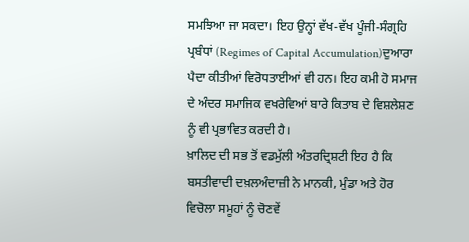ਸਮਝਿਆ ਜਾ ਸਕਦਾ। ਇਹ ਉਨ੍ਹਾਂ ਵੱਖ-ਵੱਖ ਪੂੰਜੀ-ਸੰਗ੍ਰਹਿ ਪ੍ਰਬੰਧਾਂ (Regimes of Capital Accumulation)ਦੁਆਰਾ ਪੈਦਾ ਕੀਤੀਆਂ ਵਿਰੋਧਤਾਈਆਂ ਵੀ ਹਨ। ਇਹ ਕਮੀ ਹੋ ਸਮਾਜ ਦੇ ਅੰਦਰ ਸਮਾਜਿਕ ਵਖਰੇਵਿਆਂ ਬਾਰੇ ਕਿਤਾਬ ਦੇ ਵਿਸ਼ਲੇਸ਼ਣ ਨੂੰ ਵੀ ਪ੍ਰਭਾਵਿਤ ਕਰਦੀ ਹੈ।
ਖ਼ਾਲਿਦ ਦੀ ਸਭ ਤੋਂ ਵਡਮੁੱਲੀ ਅੰਤਰਦ੍ਰਿਸ਼ਟੀ ਇਹ ਹੈ ਕਿ ਬਸਤੀਵਾਦੀ ਦਖ਼ਲਅੰਦਾਜ਼ੀ ਨੇ ਮਾਨਕੀ, ਮੁੰਡਾ ਅਤੇ ਹੋਰ ਵਿਚੋਲਾ ਸਮੂਹਾਂ ਨੂੰ ਚੋਣਵੇਂ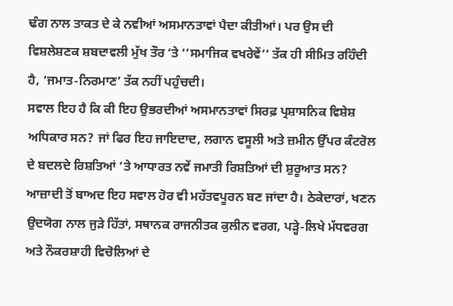ਢੰਗ ਨਾਲ ਤਾਕਤ ਦੇ ਕੇ ਨਵੀਆਂ ਅਸਮਾਨਤਾਵਾਂ ਪੈਦਾ ਕੀਤੀਆਂ। ਪਰ ਉਸ ਦੀ ਵਿਸ਼ਲੇਸ਼ਣਕ ਸ਼ਬਦਾਵਲੀ ਮੁੱਖ ਤੌਰ ‘ਤੇ ‘‘ਸਮਾਜਿਕ ਵਖਰੇਵੇਂ’‘ ਤੱਕ ਹੀ ਸੀਮਿਤ ਰਹਿੰਦੀ ਹੈ, ‘ਜਮਾਤ-ਨਿਰਮਾਣ’ ਤੱਕ ਨਹੀਂ ਪਹੁੰਚਦੀ।
ਸਵਾਲ ਇਹ ਹੈ ਕਿ ਕੀ ਇਹ ਉਭਰਦੀਆਂ ਅਸਮਾਨਤਾਵਾਂ ਸਿਰਫ਼ ਪ੍ਰਸ਼ਾਸਨਿਕ ਵਿਸ਼ੇਸ਼ ਅਧਿਕਾਰ ਸਨ? ਜਾਂ ਫਿਰ ਇਹ ਜਾਇਦਾਦ, ਲਗਾਨ ਵਸੂਲੀ ਅਤੇ ਜ਼ਮੀਨ ਉੱਪਰ ਕੰਟਰੋਲ ਦੇ ਬਦਲਦੇ ਰਿਸ਼ਤਿਆਂ ‘ਤੇ ਆਧਾਰਤ ਨਵੇਂ ਜਮਾਤੀ ਰਿਸ਼ਤਿਆਂ ਦੀ ਸ਼ੁਰੂਆਤ ਸਨ? ਆਜ਼ਾਦੀ ਤੋਂ ਬਾਅਦ ਇਹ ਸਵਾਲ ਹੋਰ ਵੀ ਮਹੱਤਵਪੂਰਨ ਬਣ ਜਾਂਦਾ ਹੈ। ਠੇਕੇਦਾਰਾਂ, ਖਣਨ ਉਦਯੋਗ ਨਾਲ ਜੁੜੇ ਹਿੱਤਾਂ, ਸਥਾਨਕ ਰਾਜਨੀਤਕ ਕੁਲੀਨ ਵਰਗ, ਪੜ੍ਹੇ-ਲਿਖੇ ਮੱਧਵਰਗ ਅਤੇ ਨੌਕਰਸ਼ਾਹੀ ਵਿਚੋਲਿਆਂ ਦੇ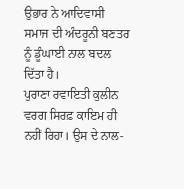ਉਭਾਰ ਨੇ ਆਦਿਵਾਸੀ ਸਮਾਜ ਦੀ ਅੰਦਰੂਨੀ ਬਣਤਰ ਨੂੰ ਡੂੰਘਾਈ ਨਾਲ ਬਦਲ ਦਿੱਤਾ ਹੈ।
ਪੁਰਾਣਾ ਰਵਾਇਤੀ ਕੁਲੀਨ ਵਰਗ ਸਿਰਫ਼ ਕਾਇਮ ਹੀ ਨਹੀਂ ਰਿਹਾ। ਉਸ ਦੇ ਨਾਲ-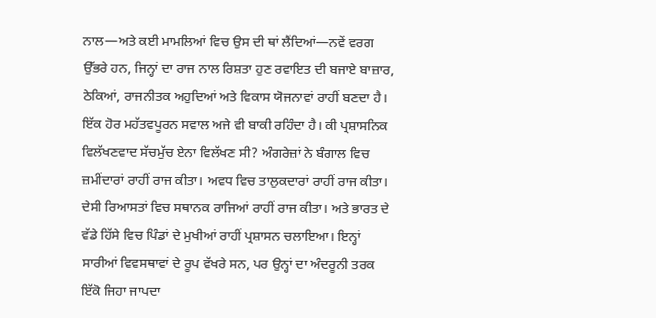ਨਾਲ—ਅਤੇ ਕਈ ਮਾਮਲਿਆਂ ਵਿਚ ਉਸ ਦੀ ਥਾਂ ਲੈਂਦਿਆਂ—ਨਵੇਂ ਵਰਗ ਉੱਭਰੇ ਹਨ, ਜਿਨ੍ਹਾਂ ਦਾ ਰਾਜ ਨਾਲ ਰਿਸ਼ਤਾ ਹੁਣ ਰਵਾਇਤ ਦੀ ਬਜਾਏ ਬਾਜ਼ਾਰ, ਠੇਕਿਆਂ, ਰਾਜਨੀਤਕ ਅਹੁਦਿਆਂ ਅਤੇ ਵਿਕਾਸ ਯੋਜਨਾਵਾਂ ਰਾਹੀਂ ਬਣਦਾ ਹੈ।
ਇੱਕ ਹੋਰ ਮਹੱਤਵਪੂਰਨ ਸਵਾਲ ਅਜੇ ਵੀ ਬਾਕੀ ਰਹਿੰਦਾ ਹੈ। ਕੀ ਪ੍ਰਸ਼ਾਸਨਿਕ ਵਿਲੱਖਣਵਾਦ ਸੱਚਮੁੱਚ ਏਨਾ ਵਿਲੱਖਣ ਸੀ? ਅੰਗਰੇਜ਼ਾਂ ਨੇ ਬੰਗਾਲ ਵਿਚ ਜ਼ਮੀਂਦਾਰਾਂ ਰਾਹੀਂ ਰਾਜ ਕੀਤਾ। ਅਵਧ ਵਿਚ ਤਾਲੁਕਦਾਰਾਂ ਰਾਹੀਂ ਰਾਜ ਕੀਤਾ। ਦੇਸੀ ਰਿਆਸਤਾਂ ਵਿਚ ਸਥਾਨਕ ਰਾਜਿਆਂ ਰਾਹੀਂ ਰਾਜ ਕੀਤਾ। ਅਤੇ ਭਾਰਤ ਦੇ ਵੱਡੇ ਹਿੱਸੇ ਵਿਚ ਪਿੰਡਾਂ ਦੇ ਮੁਖੀਆਂ ਰਾਹੀਂ ਪ੍ਰਸ਼ਾਸਨ ਚਲਾਇਆ। ਇਨ੍ਹਾਂ ਸਾਰੀਆਂ ਵਿਵਸਥਾਵਾਂ ਦੇ ਰੂਪ ਵੱਖਰੇ ਸਨ, ਪਰ ਉਨ੍ਹਾਂ ਦਾ ਅੰਦਰੂਨੀ ਤਰਕ ਇੱਕੋ ਜਿਹਾ ਜਾਪਦਾ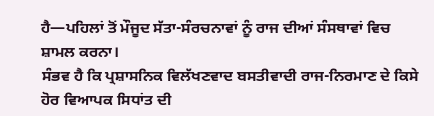ਹੈ—ਪਹਿਲਾਂ ਤੋਂ ਮੌਜੂਦ ਸੱਤਾ-ਸੰਰਚਨਾਵਾਂ ਨੂੰ ਰਾਜ ਦੀਆਂ ਸੰਸਥਾਵਾਂ ਵਿਚ ਸ਼ਾਮਲ ਕਰਨਾ।
ਸੰਭਵ ਹੈ ਕਿ ਪ੍ਰਸ਼ਾਸਨਿਕ ਵਿਲੱਖਣਵਾਦ ਬਸਤੀਵਾਦੀ ਰਾਜ-ਨਿਰਮਾਣ ਦੇ ਕਿਸੇ ਹੋਰ ਵਿਆਪਕ ਸਿਧਾਂਤ ਦੀ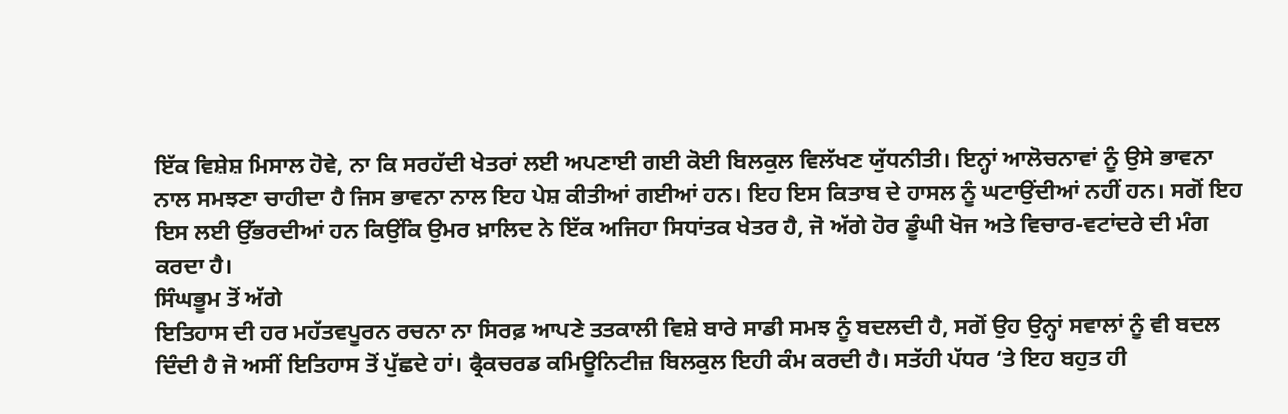ਇੱਕ ਵਿਸ਼ੇਸ਼ ਮਿਸਾਲ ਹੋਵੇ, ਨਾ ਕਿ ਸਰਹੱਦੀ ਖੇਤਰਾਂ ਲਈ ਅਪਣਾਈ ਗਈ ਕੋਈ ਬਿਲਕੁਲ ਵਿਲੱਖਣ ਯੁੱਧਨੀਤੀ। ਇਨ੍ਹਾਂ ਆਲੋਚਨਾਵਾਂ ਨੂੰ ਉਸੇ ਭਾਵਨਾ ਨਾਲ ਸਮਝਣਾ ਚਾਹੀਦਾ ਹੈ ਜਿਸ ਭਾਵਨਾ ਨਾਲ ਇਹ ਪੇਸ਼ ਕੀਤੀਆਂ ਗਈਆਂ ਹਨ। ਇਹ ਇਸ ਕਿਤਾਬ ਦੇ ਹਾਸਲ ਨੂੰ ਘਟਾਉਂਦੀਆਂ ਨਹੀਂ ਹਨ। ਸਗੋਂ ਇਹ ਇਸ ਲਈ ਉੱਭਰਦੀਆਂ ਹਨ ਕਿਉਂਕਿ ਉਮਰ ਖ਼ਾਲਿਦ ਨੇ ਇੱਕ ਅਜਿਹਾ ਸਿਧਾਂਤਕ ਖੇਤਰ ਹੈ, ਜੋ ਅੱਗੇ ਹੋਰ ਡੂੰਘੀ ਖੋਜ ਅਤੇ ਵਿਚਾਰ-ਵਟਾਂਦਰੇ ਦੀ ਮੰਗ ਕਰਦਾ ਹੈ।
ਸਿੰਘਭੂਮ ਤੋਂ ਅੱਗੇ
ਇਤਿਹਾਸ ਦੀ ਹਰ ਮਹੱਤਵਪੂਰਨ ਰਚਨਾ ਨਾ ਸਿਰਫ਼ ਆਪਣੇ ਤਤਕਾਲੀ ਵਿਸ਼ੇ ਬਾਰੇ ਸਾਡੀ ਸਮਝ ਨੂੰ ਬਦਲਦੀ ਹੈ, ਸਗੋਂ ਉਹ ਉਨ੍ਹਾਂ ਸਵਾਲਾਂ ਨੂੰ ਵੀ ਬਦਲ ਦਿੰਦੀ ਹੈ ਜੋ ਅਸੀਂ ਇਤਿਹਾਸ ਤੋਂ ਪੁੱਛਦੇ ਹਾਂ। ਫ੍ਰੈਕਚਰਡ ਕਮਿਊਨਿਟੀਜ਼ ਬਿਲਕੁਲ ਇਹੀ ਕੰਮ ਕਰਦੀ ਹੈ। ਸਤੱਹੀ ਪੱਧਰ ‘ਤੇ ਇਹ ਬਹੁਤ ਹੀ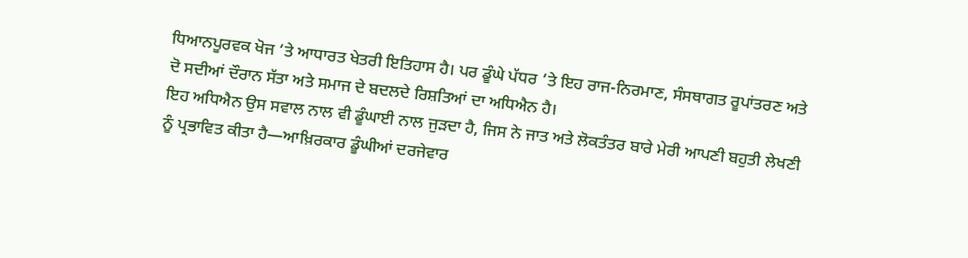ਧਿਆਨਪੂਰਵਕ ਖੋਜ ‘ਤੇ ਆਧਾਰਤ ਖੇਤਰੀ ਇਤਿਹਾਸ ਹੈ। ਪਰ ਡੂੰਘੇ ਪੱਧਰ ‘ਤੇ ਇਹ ਰਾਜ-ਨਿਰਮਾਣ, ਸੰਸਥਾਗਤ ਰੂਪਾਂਤਰਣ ਅਤੇ ਦੋ ਸਦੀਆਂ ਦੌਰਾਨ ਸੱਤਾ ਅਤੇ ਸਮਾਜ ਦੇ ਬਦਲਦੇ ਰਿਸ਼ਤਿਆਂ ਦਾ ਅਧਿਐਨ ਹੈ।
ਇਹ ਅਧਿਐਨ ਉਸ ਸਵਾਲ ਨਾਲ ਵੀ ਡੂੰਘਾਈ ਨਾਲ ਜੁੜਦਾ ਹੈ, ਜਿਸ ਨੇ ਜਾਤ ਅਤੇ ਲੋਕਤੰਤਰ ਬਾਰੇ ਮੇਰੀ ਆਪਣੀ ਬਹੁਤੀ ਲੇਖਣੀ ਨੂੰ ਪ੍ਰਭਾਵਿਤ ਕੀਤਾ ਹੈ—ਆਖ਼ਿਰਕਾਰ ਡੂੰਘੀਆਂ ਦਰਜੇਵਾਰ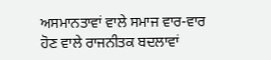ਅਸਮਾਨਤਾਵਾਂ ਵਾਲੇ ਸਮਾਜ ਵਾਰ-ਵਾਰ ਹੋਣ ਵਾਲੇ ਰਾਜਨੀਤਕ ਬਦਲਾਵਾਂ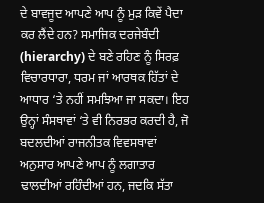ਦੇ ਬਾਵਜੂਦ ਆਪਣੇ ਆਪ ਨੂੰ ਮੁੜ ਕਿਵੇਂ ਪੈਦਾ ਕਰ ਲੈਂਦੇ ਹਨ? ਸਮਾਜਿਕ ਦਰਜੇਬੰਦੀ (hierarchy) ਦੇ ਬਣੇ ਰਹਿਣ ਨੂੰ ਸਿਰਫ਼ ਵਿਚਾਰਧਾਰਾ, ਧਰਮ ਜਾਂ ਆਰਥਕ ਹਿੱਤਾਂ ਦੇ ਆਧਾਰ ‘ਤੇ ਨਹੀਂ ਸਮਝਿਆ ਜਾ ਸਕਦਾ। ਇਹ ਉਨ੍ਹਾਂ ਸੰਸਥਾਵਾਂ ‘ਤੇ ਵੀ ਨਿਰਭਰ ਕਰਦੀ ਹੈ, ਜੋ ਬਦਲਦੀਆਂ ਰਾਜਨੀਤਕ ਵਿਵਸਥਾਵਾਂ ਅਨੁਸਾਰ ਆਪਣੇ ਆਪ ਨੂੰ ਲਗਾਤਾਰ ਢਾਲਦੀਆਂ ਰਹਿੰਦੀਆਂ ਹਨ, ਜਦਕਿ ਸੱਤਾ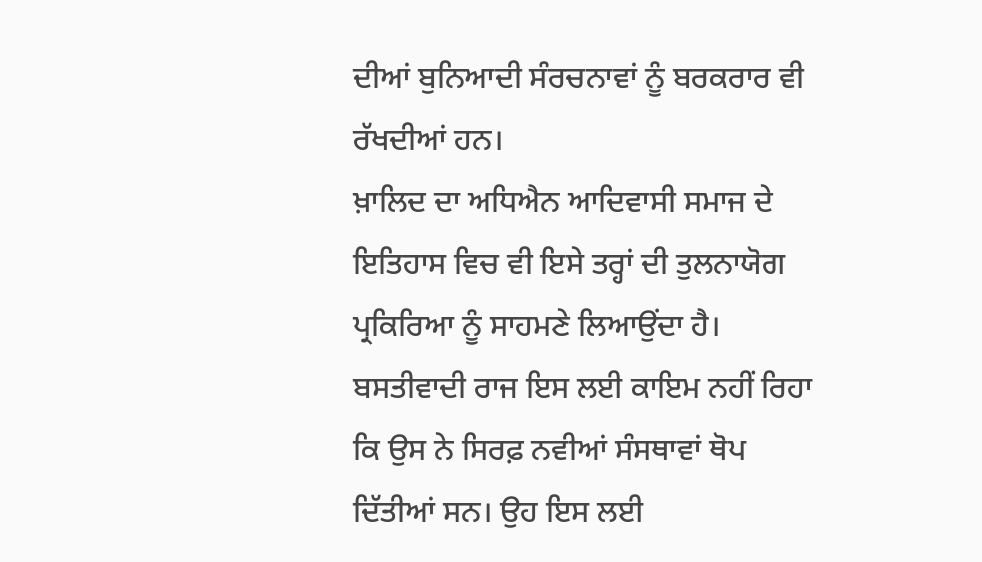ਦੀਆਂ ਬੁਨਿਆਦੀ ਸੰਰਚਨਾਵਾਂ ਨੂੰ ਬਰਕਰਾਰ ਵੀ ਰੱਖਦੀਆਂ ਹਨ।
ਖ਼ਾਲਿਦ ਦਾ ਅਧਿਐਨ ਆਦਿਵਾਸੀ ਸਮਾਜ ਦੇ ਇਤਿਹਾਸ ਵਿਚ ਵੀ ਇਸੇ ਤਰ੍ਹਾਂ ਦੀ ਤੁਲਨਾਯੋਗ ਪ੍ਰਕਿਰਿਆ ਨੂੰ ਸਾਹਮਣੇ ਲਿਆਉਂਦਾ ਹੈ।
ਬਸਤੀਵਾਦੀ ਰਾਜ ਇਸ ਲਈ ਕਾਇਮ ਨਹੀਂ ਰਿਹਾ ਕਿ ਉਸ ਨੇ ਸਿਰਫ਼ ਨਵੀਆਂ ਸੰਸਥਾਵਾਂ ਥੋਪ ਦਿੱਤੀਆਂ ਸਨ। ਉਹ ਇਸ ਲਈ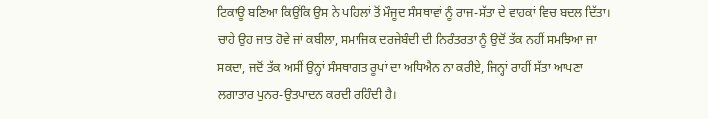ਟਿਕਾਊ ਬਣਿਆ ਕਿਉਂਕਿ ਉਸ ਨੇ ਪਹਿਲਾਂ ਤੋਂ ਮੌਜੂਦ ਸੰਸਥਾਵਾਂ ਨੂੰ ਰਾਜ-ਸੱਤਾ ਦੇ ਵਾਹਕਾਂ ਵਿਚ ਬਦਲ ਦਿੱਤਾ। ਚਾਹੇ ਉਹ ਜਾਤ ਹੋਵੇ ਜਾਂ ਕਬੀਲਾ, ਸਮਾਜਿਕ ਦਰਜੇਬੰਦੀ ਦੀ ਨਿਰੰਤਰਤਾ ਨੂੰ ਉਦੋਂ ਤੱਕ ਨਹੀਂ ਸਮਝਿਆ ਜਾ ਸਕਦਾ, ਜਦੋਂ ਤੱਕ ਅਸੀਂ ਉਨ੍ਹਾਂ ਸੰਸਥਾਗਤ ਰੂਪਾਂ ਦਾ ਅਧਿਐਨ ਨਾ ਕਰੀਏ, ਜਿਨ੍ਹਾਂ ਰਾਹੀਂ ਸੱਤਾ ਆਪਣਾ ਲਗਾਤਾਰ ਪੁਨਰ-ਉਤਪਾਦਨ ਕਰਦੀ ਰਹਿੰਦੀ ਹੈ।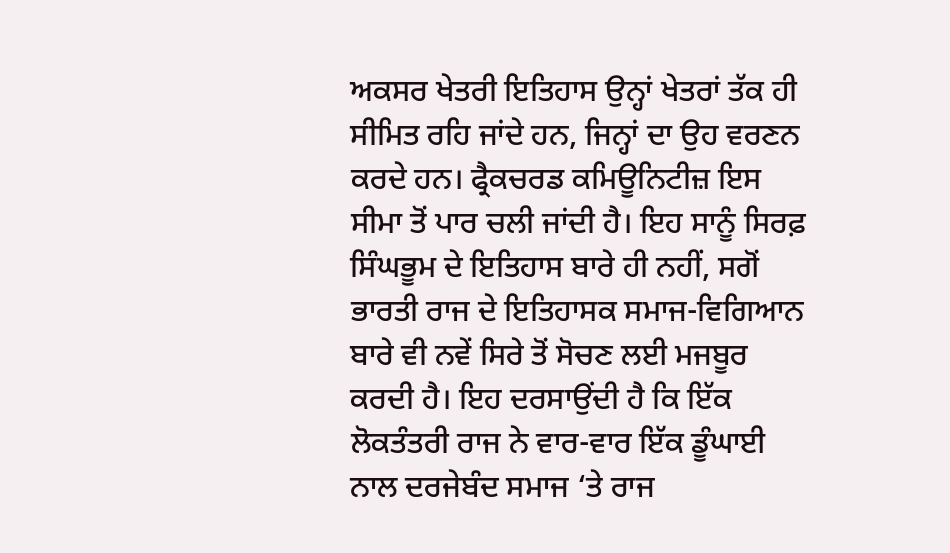ਅਕਸਰ ਖੇਤਰੀ ਇਤਿਹਾਸ ਉਨ੍ਹਾਂ ਖੇਤਰਾਂ ਤੱਕ ਹੀ ਸੀਮਿਤ ਰਹਿ ਜਾਂਦੇ ਹਨ, ਜਿਨ੍ਹਾਂ ਦਾ ਉਹ ਵਰਣਨ ਕਰਦੇ ਹਨ। ਫ੍ਰੈਕਚਰਡ ਕਮਿਊਨਿਟੀਜ਼ ਇਸ ਸੀਮਾ ਤੋਂ ਪਾਰ ਚਲੀ ਜਾਂਦੀ ਹੈ। ਇਹ ਸਾਨੂੰ ਸਿਰਫ਼ ਸਿੰਘਭੂਮ ਦੇ ਇਤਿਹਾਸ ਬਾਰੇ ਹੀ ਨਹੀਂ, ਸਗੋਂ ਭਾਰਤੀ ਰਾਜ ਦੇ ਇਤਿਹਾਸਕ ਸਮਾਜ-ਵਿਗਿਆਨ ਬਾਰੇ ਵੀ ਨਵੇਂ ਸਿਰੇ ਤੋਂ ਸੋਚਣ ਲਈ ਮਜਬੂਰ ਕਰਦੀ ਹੈ। ਇਹ ਦਰਸਾਉਂਦੀ ਹੈ ਕਿ ਇੱਕ ਲੋਕਤੰਤਰੀ ਰਾਜ ਨੇ ਵਾਰ-ਵਾਰ ਇੱਕ ਡੂੰਘਾਈ ਨਾਲ ਦਰਜੇਬੰਦ ਸਮਾਜ ‘ਤੇ ਰਾਜ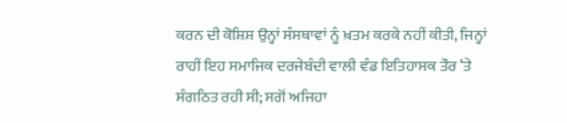ਕਰਨ ਦੀ ਕੋਸ਼ਿਸ਼ ਉਨ੍ਹਾਂ ਸੰਸਥਾਵਾਂ ਨੂੰ ਖ਼ਤਮ ਕਰਕੇ ਨਹੀਂ ਕੀਤੀ, ਜਿਨ੍ਹਾਂ ਰਾਹੀਂ ਇਹ ਸਮਾਜਿਕ ਦਰਜੇਬੰਦੀ ਵਾਲੀ ਵੰਡ ਇਤਿਹਾਸਕ ਤੌਰ ‘ਤੇ ਸੰਗਠਿਤ ਰਹੀ ਸੀ; ਸਗੋਂ ਅਜਿਹਾ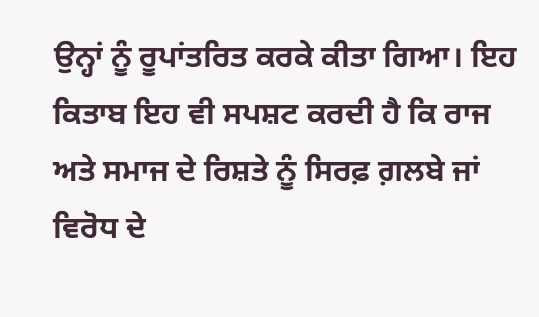ਉਨ੍ਹਾਂ ਨੂੰ ਰੂਪਾਂਤਰਿਤ ਕਰਕੇ ਕੀਤਾ ਗਿਆ। ਇਹ ਕਿਤਾਬ ਇਹ ਵੀ ਸਪਸ਼ਟ ਕਰਦੀ ਹੈ ਕਿ ਰਾਜ ਅਤੇ ਸਮਾਜ ਦੇ ਰਿਸ਼ਤੇ ਨੂੰ ਸਿਰਫ਼ ਗ਼ਲਬੇ ਜਾਂ ਵਿਰੋਧ ਦੇ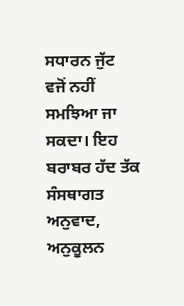ਸਧਾਰਨ ਜੁੱਟ ਵਜੋਂ ਨਹੀਂ ਸਮਝਿਆ ਜਾ ਸਕਦਾ। ਇਹ ਬਰਾਬਰ ਹੱਦ ਤੱਕ ਸੰਸਥਾਗਤ ਅਨੁਵਾਦ, ਅਨੁਕੂਲਨ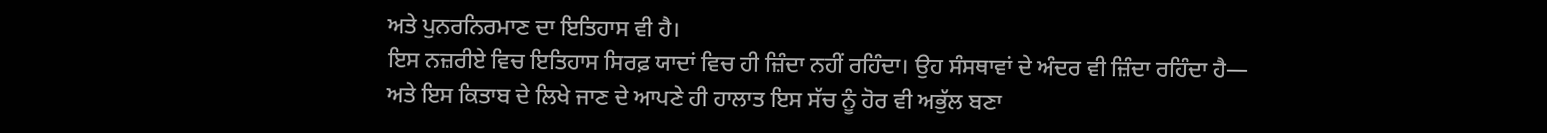ਅਤੇ ਪੁਨਰਨਿਰਮਾਣ ਦਾ ਇਤਿਹਾਸ ਵੀ ਹੈ।
ਇਸ ਨਜ਼ਰੀਏ ਵਿਚ ਇਤਿਹਾਸ ਸਿਰਫ਼ ਯਾਦਾਂ ਵਿਚ ਹੀ ਜ਼ਿੰਦਾ ਨਹੀਂ ਰਹਿੰਦਾ। ਉਹ ਸੰਸਥਾਵਾਂ ਦੇ ਅੰਦਰ ਵੀ ਜ਼ਿੰਦਾ ਰਹਿੰਦਾ ਹੈ—
ਅਤੇ ਇਸ ਕਿਤਾਬ ਦੇ ਲਿਖੇ ਜਾਣ ਦੇ ਆਪਣੇ ਹੀ ਹਾਲਾਤ ਇਸ ਸੱਚ ਨੂੰ ਹੋਰ ਵੀ ਅਭੁੱਲ ਬਣਾ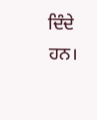ਦਿੰਦੇ ਹਨ।